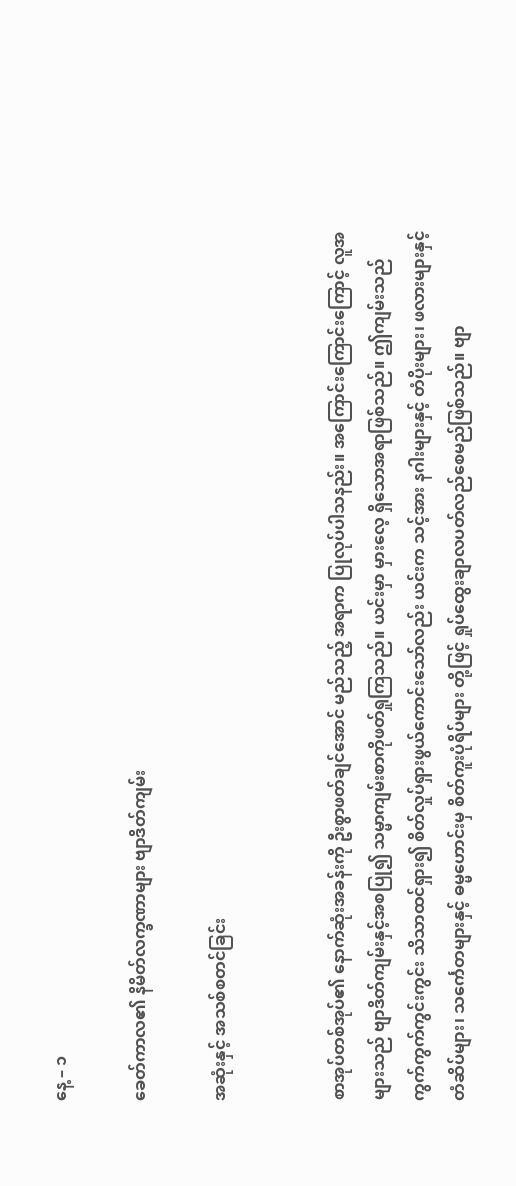နေ့ – ၁

ခေတ်ကာလ၏ နိမိတ်လက္ခဏာများ ဗျာဒိတ်ကျမ်း

အဆုံးနှင့် အသစ်စတင်ခြင်း


စာအုပ်တစ်အုပ်၏ နောက်ဆုံးအခန်းကို ဦးစွာဖတ်ချင်အောင် မည်သည့် အရာက ပြုလုပ်ပါသနည်း။ အကြောင်းကြောင်းကြောင့် လူအများသည် ဗျာဒိတ်ကျမ်းနှင့်အစပြု၍ သမ္မာကျမ်းစာကိုဖတ်ရှုကြသည်။ ယင်းမှာ မှားလေ့ ရှိသောအရာဖြစ်သည်။ ဤကျမ်းသည် ကွက်ကွက်ကွင်းကွင်း သိသာထင်ရှား၍ စိတ်လှုပ်ရှားဖွယ်ကောင်းသော်လည်း ယင်းက သင့်အား နဂါးများနှင့် တံပိုးများ၊ ဖလားများနှင့် တံဆိပ်များ၊ သင်္ကေတများနှင့် ဓမ္မဟောင်းမှ စိတ်ကူးပုံရိပ်များ တို့ဖြင့် ရှုပ်ထွေးချာလပတ်လည်စေမည်ဖြစ်သည်။ ဗျာ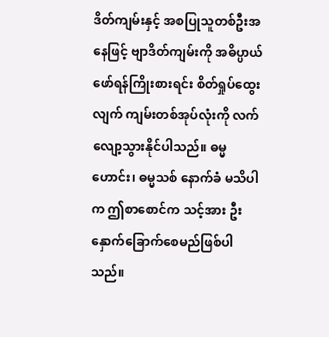ဒိတ်ကျမ်းနှင့် အစပြုသူတစ်ဦးအနေဖြင့် ဗျာဒိတ်ကျမ်းကို အဓိပ္ပာယ်ဖော်ရန်ကြိုးစားရင်း စိတ်ရှုပ်ထွေးလျက် ကျမ်းတစ်အုပ်လုံးကို လက်လျော့သွားနိုင်ပါသည်။ ဓမ္မဟောင်း၊ ဓမ္မသစ် နောက်ခံ မသိပါက ဤစာစောင်က သင့်အား ဦးနှောက်ခြောက်စေမည်ဖြစ်ပါသည်။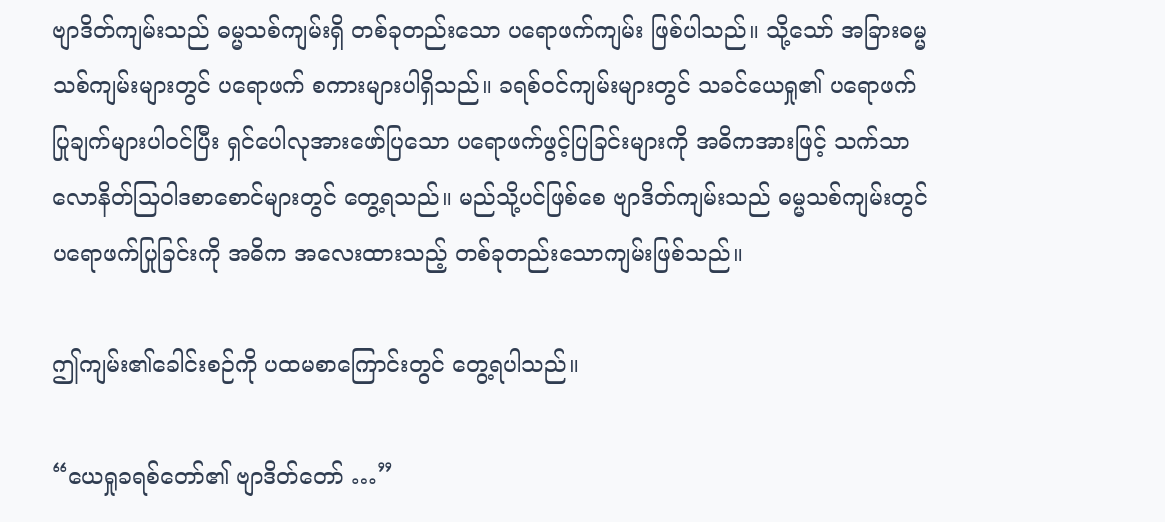ဗျာဒိတ်ကျမ်းသည် ဓမ္မသစ်ကျမ်းရှိ တစ်ခုတည်းသော ပရောဖက်ကျမ်း ဖြစ်ပါသည်။ သို့သော် အခြားဓမ္မသစ်ကျမ်းများတွင် ပရောဖက် စကားများပါရှိသည်။ ခရစ်ဝင်ကျမ်းများတွင် သခင်ယေရှု၏ ပရောဖက်ပြုချက်များပါဝင်ပြီး ရှင်ပေါလုအားဖော်ပြသော ပရောဖက်ဖွင့်ပြခြင်းများကို အဓိကအားဖြင့် သက်သာလောနိတ်သြဝါဒစာစောင်များတွင် တွေ့ရသည်။ မည်သို့ပင်ဖြစ်စေ ဗျာဒိတ်ကျမ်းသည် ဓမ္မသစ်ကျမ်းတွင် ပရောဖက်ပြုခြင်းကို အဓိက အလေးထားသည့် တစ်ခုတည်းသောကျမ်းဖြစ်သည်။

ဤကျမ်း၏ခေါင်းစဉ်ကို ပထမစာကြောင်းတွင် တွေ့ရပါသည်။

“ယေရှုခရစ်တော်၏ ဗျာဒိတ်တော် …”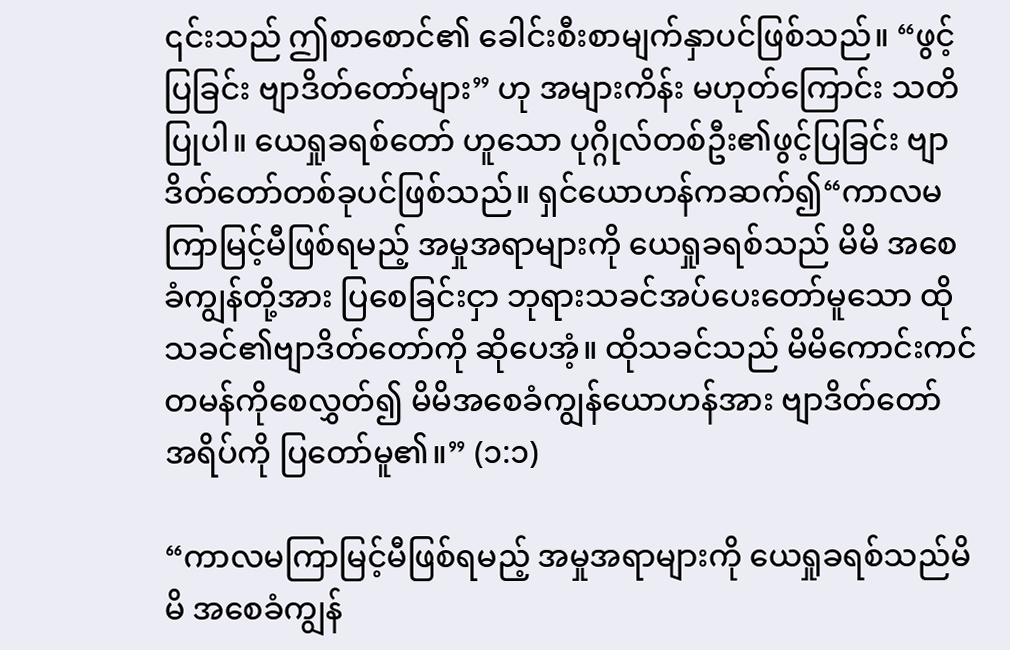၎င်းသည် ဤစာစောင်၏ ခေါင်းစီးစာမျက်နှာပင်ဖြစ်သည်။ “ဖွင့်ပြခြင်း ဗျာဒိတ်တော်များ” ဟု အများကိန်း မဟုတ်ကြောင်း သတိပြုပါ။ ယေရှုခရစ်တော် ဟူသော ပုဂ္ဂိုလ်တစ်ဦး၏ဖွင့်ပြခြင်း ဗျာဒိတ်တော်တစ်ခုပင်ဖြစ်သည်။ ရှင်ယောဟန်ကဆက်၍“ကာလမကြာမြင့်မီဖြစ်ရမည့် အမှုအရာများကို ယေရှုခရစ်သည် မိမိ အစေခံကျွန်တို့အား ပြစေခြင်းငှာ ဘုရားသခင်အပ်ပေးတော်မူသော ထိုသခင်၏ဗျာဒိတ်တော်ကို ဆိုပေအံ့။ ထိုသခင်သည် မိမိကောင်းကင် တမန်ကိုစေလွှတ်၍ မိမိအစေခံကျွန်ယောဟန်အား ဗျာဒိတ်တော် အရိပ်ကို ပြတော်မူ၏။” (၁:၁)

“ကာလမကြာမြင့်မီဖြစ်ရမည့် အမှုအရာများကို ယေရှုခရစ်သည်မိမိ အစေခံကျွန်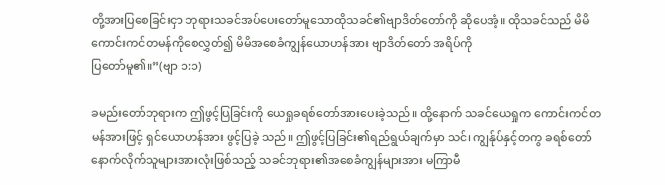တို့အားပြစေခြင်းငှာ ဘုရားသခင်အပ်ပေးတော်မူသောထိုသခင်၏ဗျာဒိတ်တော်ကို ဆိုပေအံ့။ ထိုသခင်သည် မိမိကောင်းကင်တမန်ကိုစေလွှတ်၍ မိမိအစေခံကျွန်ယောဟန်အား ဗျာဒိတ်တော် အရိပ်ကို
ပြတော်မူ၏။”(ဗျာ ၁:၁)

ခမည်းတော်ဘုရားက ဤဖွင့်ပြခြင်းကို ယေရှုခရစ်တော်အားပေးခဲ့သည်။ ထို့နောက် သခင်ယေရှုက ကောင်းကင်တမန်အားဖြင့် ရှင်ယောဟန်အား ဖွင့်ပြခဲ့ သည်။ ဤဖွင့်ပြခြင်း၏ရည်ရွယ်ချက်မှာ သင်၊ ကျွန်ုပ်နှင့်တကွ ခရစ်တော်နောက်လိုက်သူများအားလုံးဖြစ်သည့် သခင်ဘုရား၏အစေခံကျွန်များအား မကြာမီ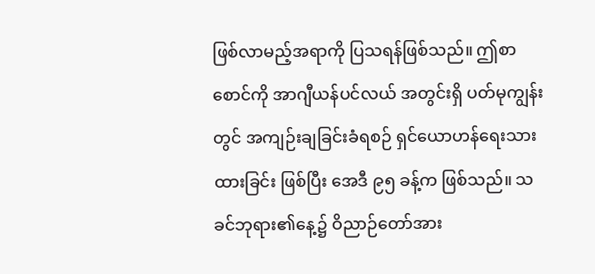ဖြစ်လာမည့်အရာကို ပြသရန်ဖြစ်သည်။ ဤစာစောင်ကို အာဂျီယန်ပင်လယ် အတွင်းရှိ ပတ်မုကျွန်းတွင် အကျဉ်းချခြင်းခံရစဉ် ရှင်ယောဟန်ရေးသားထားခြင်း ဖြစ်ပြီး အေဒီ ၉၅ ခန့်က ဖြစ်သည်။ သခင်ဘုရား၏နေ့၌ ဝိညာဉ်တော်အား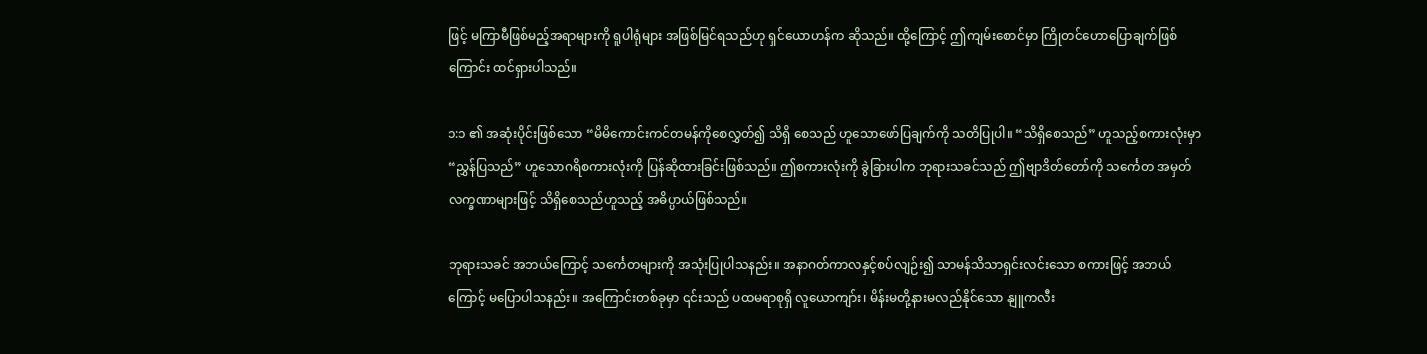ဖြင့် မကြာမီဖြစ်မည့်အရာများကို ရူပါရုံများ အဖြစ်မြင်ရသည်ဟု ရှင်ယောဟန်က ဆိုသည်။ ထို့ကြောင့် ဤကျမ်းစောင်မှာ ကြိုတင်ဟောပြောချက်ဖြစ်ကြောင်း ထင်ရှားပါသည်။

၁:၁ ၏ အဆုံးပိုင်းဖြစ်သော “မိမိကောင်းကင်တမန်ကိုစေလွှတ်၍ သိရှိ စေသည် ဟူသောဖော်ပြချက်ကို သတိပြုပါ။ “သိရှိစေသည်” ဟူသည့်စကားလုံးမှာ “ညွှန်ပြသည်” ဟူသောဂရိစကားလုံးကို ပြန်ဆိုထားခြင်းဖြစ်သည်။ ဤစကားလုံးကို ခွဲခြားပါက ဘုရားသခင်သည် ဤဗျာဒိတ်တော်ကို သင်္ကေတ အမှတ်လက္ခဏာများဖြင့် သိရှိစေသည်ဟူသည့် အဓိပ္ပာယ်ဖြစ်သည်။

ဘုရားသခင် အဘယ်ကြောင့် သင်္ကေတများကို အသုံးပြုပါသနည်း။ အနာဂတ်ကာလနှင့်စပ်လျဉ်း၍ သာမန်သိသာရှင်းလင်းသော စကားဖြင့် အဘယ်ကြောင့် မပြောပါသနည်း။ အကြောင်းတစ်ခုမှာ ၎င်းသည် ပထမရာစုရှိ လူယောကျာ်း၊ မိန်းမတို့နားမလည်နိုင်သော နျူကလီး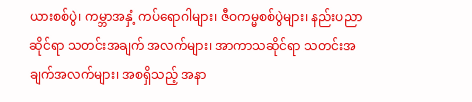ယားစစ်ပွဲ၊ ကမ္ဘာအနှံ့ ကပ်ရောဂါများ၊ ဇီဝကမ္မစစ်ပွဲများ၊ နည်းပညာဆိုင်ရာ သတင်းအချက် အလက်များ၊ အာကာသဆိုင်ရာ သတင်းအချက်အလက်များ၊ အစရှိသည့် အနာ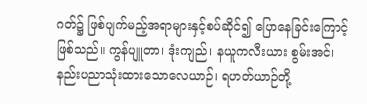ဂတ်၌ ဖြစ်ပျက်မည့်အရာများနှင့်စပ်ဆိုင်၍ ပြောနေခြင်းကြောင့်ဖြစ်သည်။ ကွန်ပျူတာ၊ ဒုံးကျည်၊ နယူကလီးယား စွမ်းအင်၊ နည်းပညာသုံးထားသောလေယာဉ်၊ ရဟတ်ယာဉ်တို့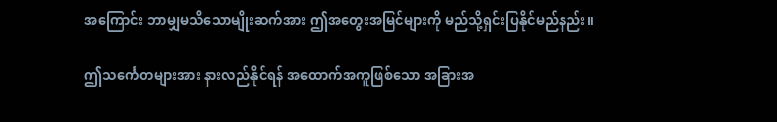အကြောင်း ဘာမျှမသိသောမျိုးဆက်အား ဤအတွေးအမြင်များကို မည်သို့ရှင်းပြနိုင်မည်နည်း။

ဤသင်္ကေတများအား နားလည်နိုင်ရန် အထောက်အကူဖြစ်သော အခြားအ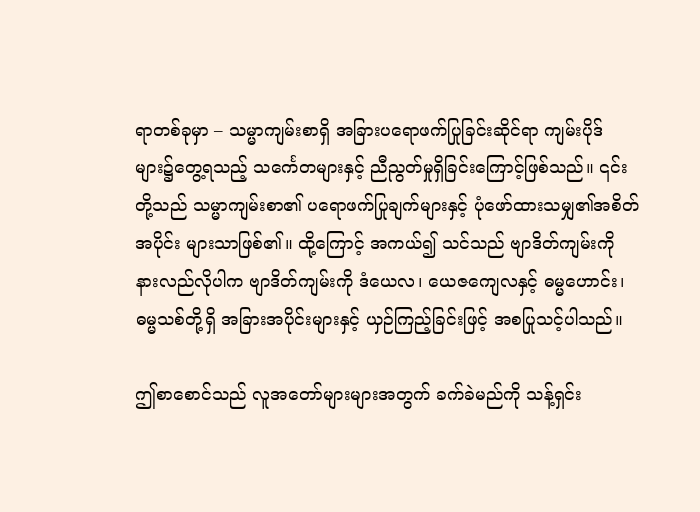ရာတစ်ခုမှာ – သမ္မာကျမ်းစာရှိ အခြားပရောဖက်ပြုခြင်းဆိုင်ရာ ကျမ်းပိုဒ်များ၌တွေ့ရသည့် သင်္ကေတများနှင့် ညီညွတ်မှုရှိခြင်းကြောင့်ဖြစ်သည်။ ၎င်းတို့သည် သမ္မာကျမ်းစာ၏ ပရောဖက်ပြုချက်များနှင့် ပုံဖော်ထားသမျှ၏အစိတ်အပိုင်း များသာဖြစ်၏။ ထို့ကြောင့် အကယ်၍ သင်သည် ဗျာဒိတ်ကျမ်းကို နားလည်လိုပါက ဗျာဒိတ်ကျမ်းကို ဒံယေလ၊ ယေဇကျေလနှင့် ဓမ္မဟောင်း၊ ဓမ္မသစ်တို့ရှိ အခြားအပိုင်းများနှင့် ယှဉ်ကြည့်ခြင်းဖြင့် အစပြုသင့်ပါသည်။

ဤစာစောင်သည် လူအတော်များများအတွက် ခက်ခဲမည်ကို သန့်ရှင်း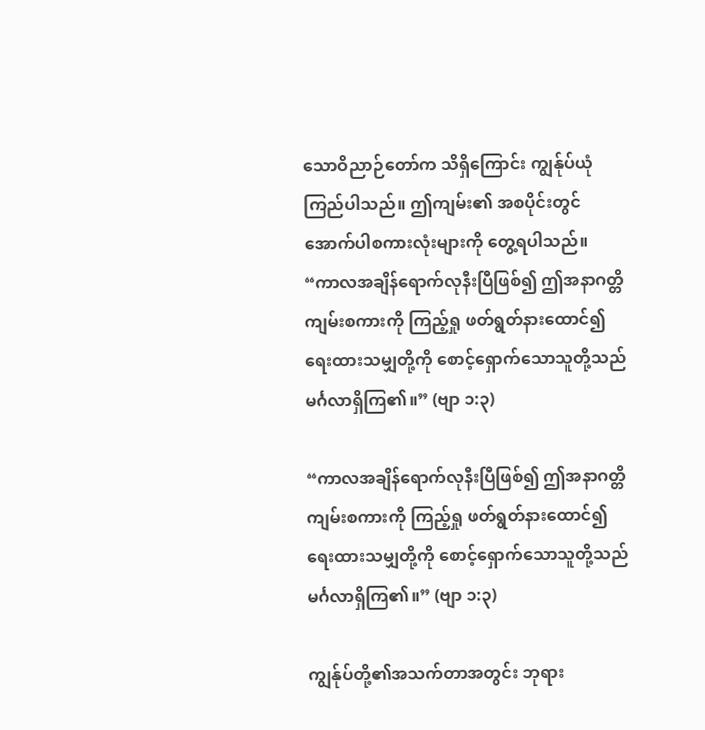သောဝိညာဉ်တော်က သိရှိကြောင်း ကျွန်ုပ်ယုံကြည်ပါသည်။ ဤကျမ်း၏ အစပိုင်းတွင် အောက်ပါစကားလုံးများကို တွေ့ရပါသည်။ “ကာလအချိန်ရောက်လုနီးပြီဖြစ်၍ ဤအနာဂတ္တိကျမ်းစကားကို ကြည့်ရှု ဖတ်ရွတ်နားထောင်၍ ရေးထားသမျှတို့ကို စောင့်ရှောက်သောသူတို့သည် မင်္ဂလာရှိကြ၏။” (ဗျာ ၁:၃)

“ကာလအချိန်ရောက်လုနီးပြီဖြစ်၍ ဤအနာဂတ္တိကျမ်းစကားကို ကြည့်ရှု ဖတ်ရွတ်နားထောင်၍ ရေးထားသမျှတို့ကို စောင့်ရှောက်သောသူတို့သည် မင်္ဂလာရှိကြ၏။” (ဗျာ ၁:၃)

ကျွန်ုပ်တို့၏အသက်တာအတွင်း ဘုရား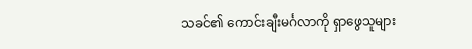သခင်၏ ကောင်းချီးမင်္ဂလာကို ရှာဖွေသူများ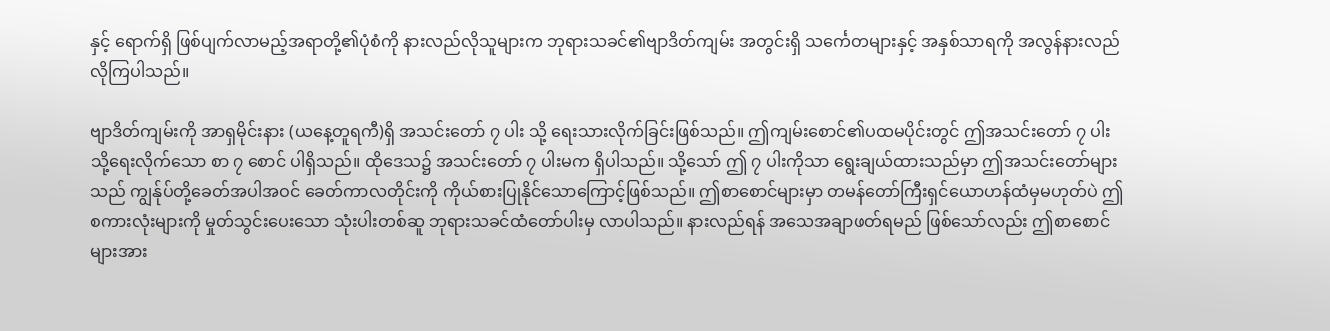နှင့် ရောက်ရှိ ဖြစ်ပျက်လာမည့်အရာတို့၏ပုံစံကို နားလည်လိုသူများက ဘုရားသခင်၏ဗျာဒိတ်ကျမ်း အတွင်းရှိ သင်္ကေတများနှင့် အနှစ်သာရကို အလွန်နားလည်လိုကြပါသည်။

ဗျာဒိတ်ကျမ်းကို အာရှမိုင်းနား (ယနေ့တူရကီ)ရှိ အသင်းတော် ၇ ပါး သို့ ရေးသားလိုက်ခြင်းဖြစ်သည်။ ဤကျမ်းစောင်၏ပထမပိုင်းတွင် ဤအသင်းတော် ၇ ပါး သို့ရေးလိုက်သော စာ ၇ စောင် ပါရှိသည်။ ထိုဒေသ၌ အသင်းတော် ၇ ပါးမက ရှိပါသည်။ သို့သော် ဤ ၇ ပါးကိုသာ ရွေးချယ်ထားသည်မှာ ဤအသင်းတော်များသည် ကျွန်ုပ်တို့ခေတ်အပါအဝင် ခေတ်ကာလတိုင်းကို ကိုယ်စားပြုနိုင်သောကြောင့်ဖြစ်သည်။ ဤစာစောင်များမှာ တမန်တော်ကြီးရှင်ယောဟန်ထံမှမဟုတ်ပဲ ဤစကားလုံးများကို မှုတ်သွင်းပေးသော သုံးပါးတစ်ဆူ ဘုရားသခင်ထံတော်ပါးမှ လာပါသည်။ နားလည်ရန် အသေအချာဖတ်ရမည် ဖြစ်သော်လည်း ဤစာစောင်များအား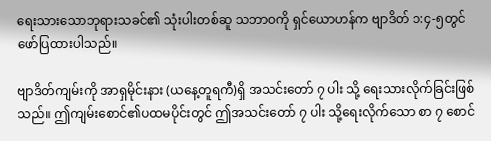ရေးသားသောဘုရားသခင်၏ သုံးပါးတစ်ဆူ သဘာဝကို ရှင်ယောဟန်က ဗျာဒိတ် ၁:၄-၅တွင် ဖော်ပြထားပါသည်။

ဗျာဒိတ်ကျမ်းကို အာရှမိုင်းနား (ယနေ့တူရကီ)ရှိ အသင်းတော် ၇ ပါး သို့ ရေးသားလိုက်ခြင်းဖြစ်သည်။ ဤကျမ်းစောင်၏ပထမပိုင်းတွင် ဤအသင်းတော် ၇ ပါး သို့ရေးလိုက်သော စာ ၇ စောင်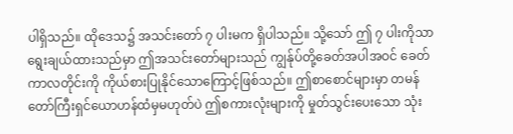ပါရှိသည်။ ထိုဒေသ၌ အသင်းတော် ၇ ပါးမက ရှိပါသည်။ သို့သော် ဤ ၇ ပါးကိုသာ ရွေးချယ်ထားသည်မှာ ဤအသင်းတော်များသည် ကျွန်ုပ်တို့ခေတ်အပါအဝင် ခေတ်ကာလတိုင်းကို ကိုယ်စားပြုနိုင်သောကြောင့်ဖြစ်သည်။ ဤစာစောင်များမှာ တမန်တော်ကြီးရှင်ယောဟန်ထံမှမဟုတ်ပဲ ဤစကားလုံးများကို မှုတ်သွင်းပေးသော သုံး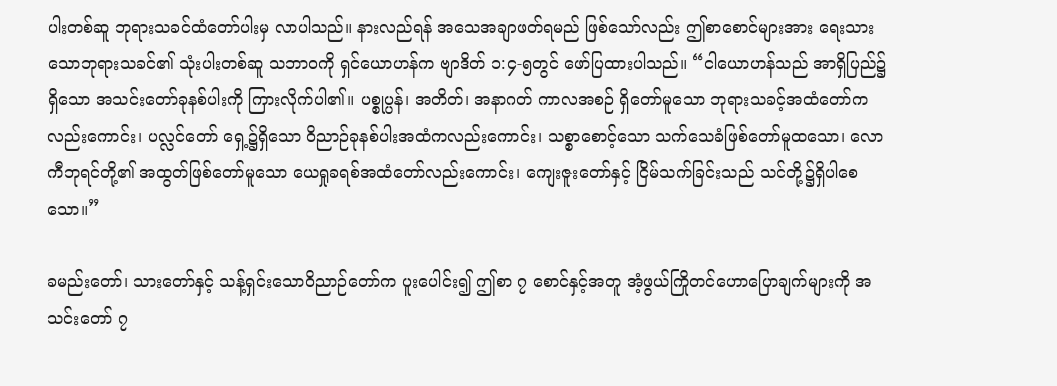ပါးတစ်ဆူ ဘုရားသခင်ထံတော်ပါးမှ လာပါသည်။ နားလည်ရန် အသေအချာဖတ်ရမည် ဖြစ်သော်လည်း ဤစာစောင်များအား ရေးသားသောဘုရားသခင်၏ သုံးပါးတစ်ဆူ သဘာဝကို ရှင်ယောဟန်က ဗျာဒိတ် ၁:၄-၅တွင် ဖော်ပြထားပါသည်။ “ငါယောဟန်သည် အာရှိပြည်၌ရှိသော အသင်းတော်ခုနစ်ပါးကို ကြားလိုက်ပါ၏။ ပစ္စုပ္ပန်၊ အတိတ်၊ အနာဂတ် ကာလအစဉ် ရှိတော်မူသော ဘုရားသခင့်အထံတော်ကလည်းကောင်း၊ ပလ္လင်တော် ရှေ့၌ရှိသော ဝိညာဉ်ခုနစ်ပါးအထံကလည်းကောင်း၊ သစ္စာစောင့်သော သက်သေခံဖြစ်တော်မူထသော၊ လောကီဘုရင်တို့၏ အထွတ်ဖြစ်တော်မူသော ယေရှုခရစ်အထံတော်လည်းကောင်း၊ ကျေးဇူးတော်နှင့် ငြိမ်သက်ခြင်းသည် သင်တို့၌ရှိပါစေသော။”

ခမည်းတော်၊ သားတော်နှင့် သန့်ရှင်းသောဝိညာဉ်တော်က ပူးပေါင်း၍ ဤစာ ၇ စောင်နှင့်အတူ အံ့ဖွယ်ကြိုတင်ဟောပြောချက်များကို အသင်းတော် ၇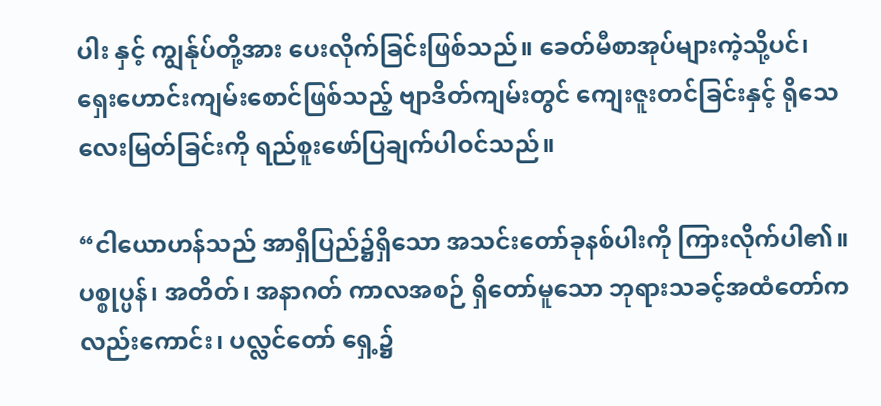ပါး နှင့် ကျွန်ုပ်တို့အား ပေးလိုက်ခြင်းဖြစ်သည်။ ခေတ်မီစာအုပ်များကဲ့သို့ပင်၊ ရှေးဟောင်းကျမ်းစောင်ဖြစ်သည့် ဗျာဒိတ်ကျမ်းတွင် ကျေးဇူးတင်ခြင်းနှင့် ရိုသေလေးမြတ်ခြင်းကို ရည်စူးဖော်ပြချက်ပါဝင်သည်။

“ငါယောဟန်သည် အာရှိပြည်၌ရှိသော အသင်းတော်ခုနစ်ပါးကို ကြားလိုက်ပါ၏။ ပစ္စုပ္ပန်၊ အတိတ်၊ အနာဂတ် ကာလအစဉ် ရှိတော်မူသော ဘုရားသခင့်အထံတော်ကလည်းကောင်း၊ ပလ္လင်တော် ရှေ့၌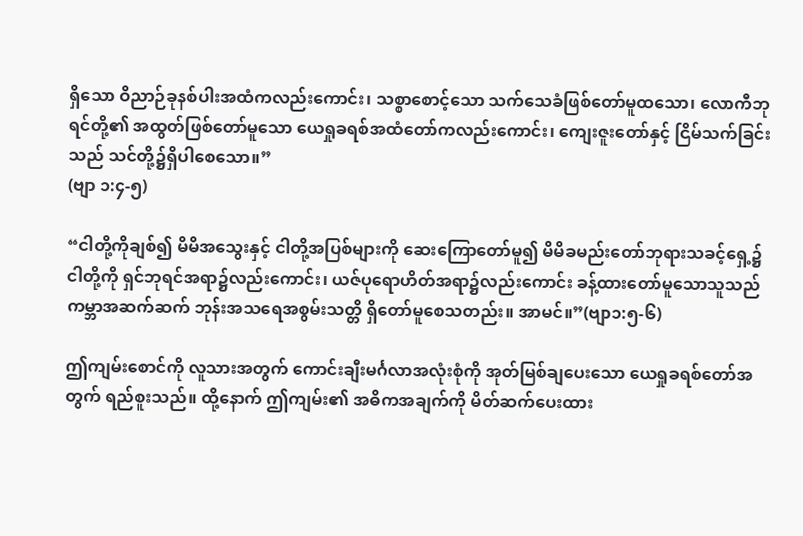ရှိသော ဝိညာဉ်ခုနစ်ပါးအထံကလည်းကောင်း၊ သစ္စာစောင့်သော သက်သေခံဖြစ်တော်မူထသော၊ လောကီဘုရင်တို့၏ အထွတ်ဖြစ်တော်မူသော ယေရှုခရစ်အထံတော်ကလည်းကောင်း၊ ကျေးဇူးတော်နှင့် ငြိမ်သက်ခြင်းသည် သင်တို့၌ရှိပါစေသော။”
(ဗျာ ၁:၄-၅)

“ငါတို့ကိုချစ်၍ မိမိအသွေးနှင့် ငါတို့အပြစ်များကို ဆေးကြောတော်မူ၍ မိမိခမည်းတော်ဘုရားသခင့်ရှေ့၌ ငါတို့ကို ရှင်ဘုရင်အရာ၌လည်းကောင်း၊ ယဇ်ပုရောဟိတ်အရာ၌လည်းကောင်း ခန့်ထားတော်မူသောသူသည် ကမ္ဘာအဆက်ဆက် ဘုန်းအသရေအစွမ်းသတ္တိ ရှိတော်မူစေသတည်း။ အာမင်။”(ဗျာ၁:၅-၆)

ဤကျမ်းစောင်ကို လူသားအတွက် ကောင်းချီးမင်္ဂလာအလုံးစုံကို အုတ်မြစ်ချပေးသော ယေရှုခရစ်တော်အတွက် ရည်စူးသည်။ ထို့နောက် ဤကျမ်း၏ အဓိကအချက်ကို မိတ်ဆက်ပေးထား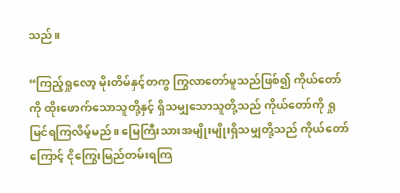သည်။

“ကြည့်ရှုလော့ မိုးတိမ်နှင့်တကွ ကြွလာတော်မူသည်ဖြစ်၍ ကိုယ်တော်ကို ထိုးဖောက်သောသူတို့နှင့် ရှိသမျှသောသူတို့သည် ကိုယ်တော်ကို ရှုမြင်ရကြလိမ့်မည်။ မြေကြီးသားအမျိုးမျိုးရှိသမျှတို့သည် ကိုယ်တော်ကြောင့် ငိုကြွေးမြည်တမ်းရကြ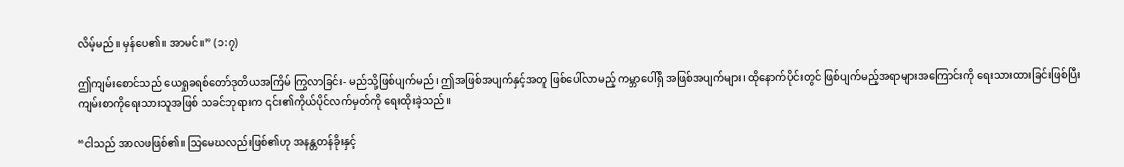လိမ့်မည်။ မှန်ပေ၏။ အာမင်။” (၁:၇)

ဤကျမ်းစောင်သည် ယေရှုခရစ်တော်ဒုတိယအကြိမ် ကြွလာခြင်း- မည်သို့ဖြစ်ပျက်မည်၊ ဤအဖြစ်အပျက်နှင့်အတူ ဖြစ်ပေါ်လာမည့် ကမ္ဘာပေါ်ရှိ အဖြစ်အပျက်များ၊ ထိုနောက်ပိုင်းတွင် ဖြစ်ပျက်မည့်အရာများအကြောင်းကို ရေးသားထားခြင်းဖြစ်ပြီး ကျမ်းစာကိုရေးသားသူအဖြစ် သခင်ဘုရားက ၎င်း၏ကိုယ်ပိုင်လက်မှတ်ကို ရေးထိုးခဲ့သည်။

“ငါသည် အာလဖဖြစ်၏။ သြမေဃလည်းဖြစ်၏ဟု အနန္တတန်ခိုးနှင့်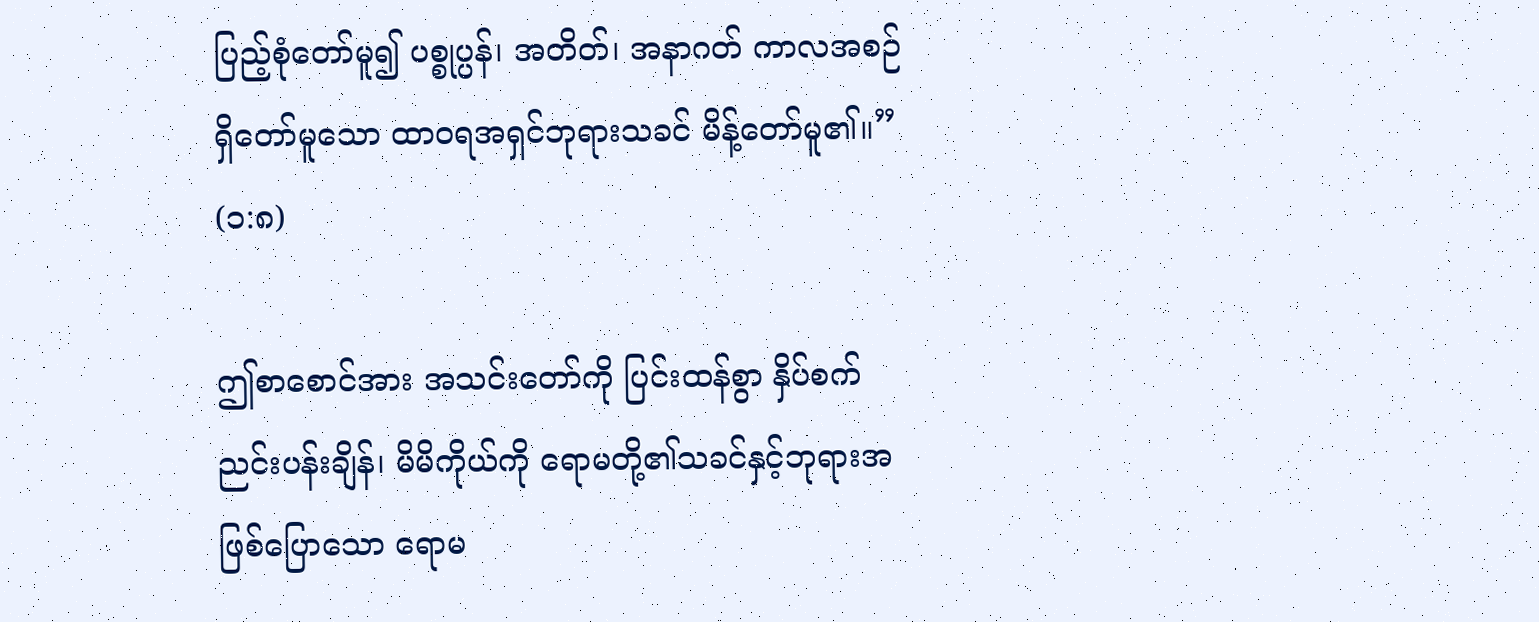ပြည့်စုံတော်မူ၍ ပစ္စုပ္ပန်၊ အတိတ်၊ အနာဂတ် ကာလအစဉ်ရှိတော်မူသော ထာဝရအရှင်ဘုရားသခင် မိန့်တော်မူ၏။” (၁:၈)

ဤစာစောင်အား အသင်းတော်ကို ပြင်းထန်စွာ နှိပ်စက်ညင်းပန်းချိန်၊ မိမိကိုယ်ကို ရောမတို့၏သခင်နှင့်ဘုရားအဖြစ်ပြောသော ရောမ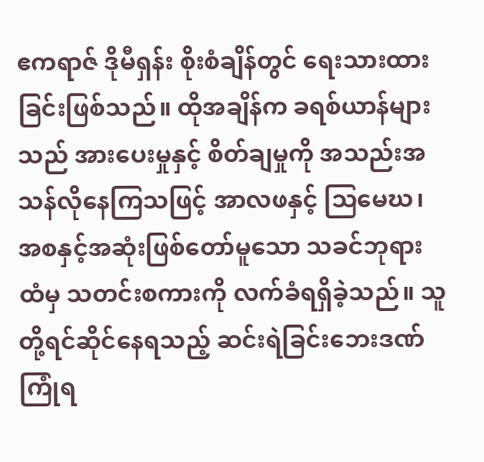ဧကရာဇ် ဒိုမီရှန်း စိုးစံချိန်တွင် ရေးသားထားခြင်းဖြစ်သည်။ ထိုအချိန်က ခရစ်ယာန်များသည် အားပေးမှုနှင့် စိတ်ချမှုကို အသည်းအသန်လိုနေကြသဖြင့် အာလဖနှင့် သြမေဃ၊ အစနှင့်အဆုံးဖြစ်တော်မူသော သခင်ဘုရားထံမှ သတင်းစကားကို လက်ခံရရှိခဲ့သည်။ သူတို့ရင်ဆိုင်နေရသည့် ဆင်းရဲခြင်းဘေးဒဏ်ကြုံရ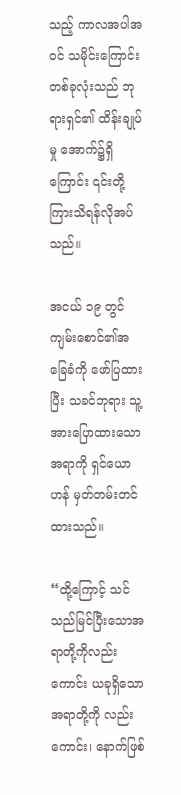သည့် ကာလအပါအဝင် သမိုင်းကြောင်းတစ်ခုလုံးသည် ဘုရားရှင်၏ ထိန်းချုပ်မှု အောက်၌ရှိကြောင်း ၎င်းတို့ကြားသိရန်လိုအပ်သည်။

အငယ် ၁၉ တွင် ကျမ်းစောင်၏အခြေခံကို ဖော်ပြထားပြီး သခင်ဘုရား သူ့အားပြောထားသောအရာကို ရှင်ယောဟန် မှတ်တမ်းတင်ထားသည်။

“ထို့ကြောင့် သင်သည်မြင်ပြီးသောအရာတို့ကိုလည်းကောင်း ယခုရှိသောအရာတို့ကို လည်းကောင်း၊ နောက်ဖြစ်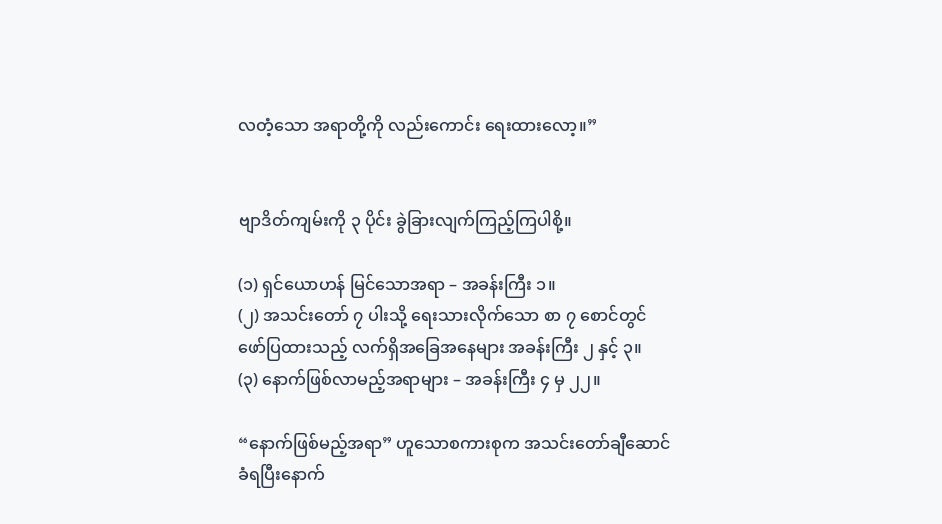လတံ့သော အရာတို့ကို လည်းကောင်း ရေးထားလော့။”


ဗျာဒိတ်ကျမ်းကို ၃ ပိုင်း ခွဲခြားလျက်ကြည့်ကြပါစို့။

(၁) ရှင်ယောဟန် မြင်သောအရာ – အခန်းကြီး ၁။
(၂) အသင်းတော် ၇ ပါးသို့ ရေးသားလိုက်သော စာ ၇ စောင်တွင်
ဖော်ပြထားသည့် လက်ရှိအခြေအနေများ အခန်းကြီး ၂ နှင့် ၃။
(၃) နောက်ဖြစ်လာမည့်အရာများ – အခန်းကြီး ၄ မှ ၂၂။

“နောက်ဖြစ်မည့်အရာ” ဟူသောစကားစုက အသင်းတော်ချီဆောင် ခံရပြီးနောက်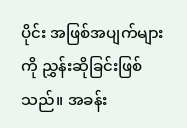ပိုင်း အဖြစ်အပျက်များကို ညွှန်းဆိုခြင်းဖြစ်သည်။ အခန်း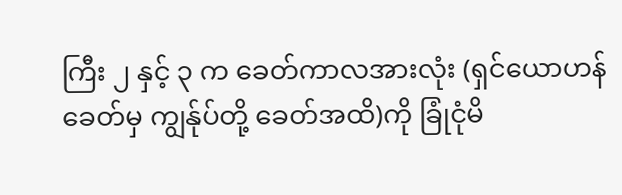ကြီး ၂ နှင့် ၃ က ခေတ်ကာလအားလုံး (ရှင်ယောဟန်ခေတ်မှ ကျွန်ုပ်တို့ ခေတ်အထိ)ကို ခြုံငုံမိ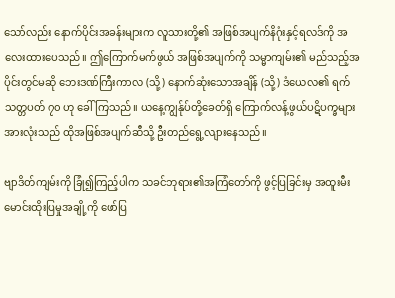သော်လည်း နောက်ပိုင်းအခန်းများက လူသားတို့၏ အဖြစ်အပျက်နိဂုံးနှင့်ရလဒ်ကို အလေးထားပေသည်။ ဤကြောက်မက်ဖွယ် အဖြစ်အပျက်ကို သမ္မာကျမ်း၏ မည်သည့်အပိုင်းတွင်မဆို ဘေးဒဏ်ကြီးကာလ (သို့) နောက်ဆုံးသောအချိန် (သို့) ဒံယေလ၏ ရက်သတ္တပတ် ၇၀ ဟု ခေါ်ကြသည်။ ယနေ့ကျွန်ုပ်တို့ခေတ်ရှိ ကြောက်လန့်ဖွယ်ပဋိပက္ခများ အားလုံးသည် ထိုအဖြစ်အပျက်ဆီသို့ ဦးတည်ရွေ့လျားနေသည်။

ဗျာဒိတ်ကျမ်းကို ခြုံ၍ကြည့်ပါက သခင်ဘုရား၏အကြံတော်ကို ဖွင့်ပြခြင်းမှ အထူးမီးမောင်းထိုးပြမှုအချို့ကို ဖော်ပြ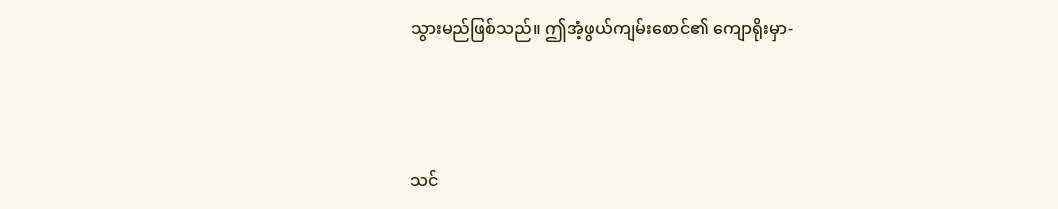သွားမည်ဖြစ်သည်။ ဤအံ့ဖွယ်ကျမ်းစောင်၏ ကျောရိုးမှာ-



သင်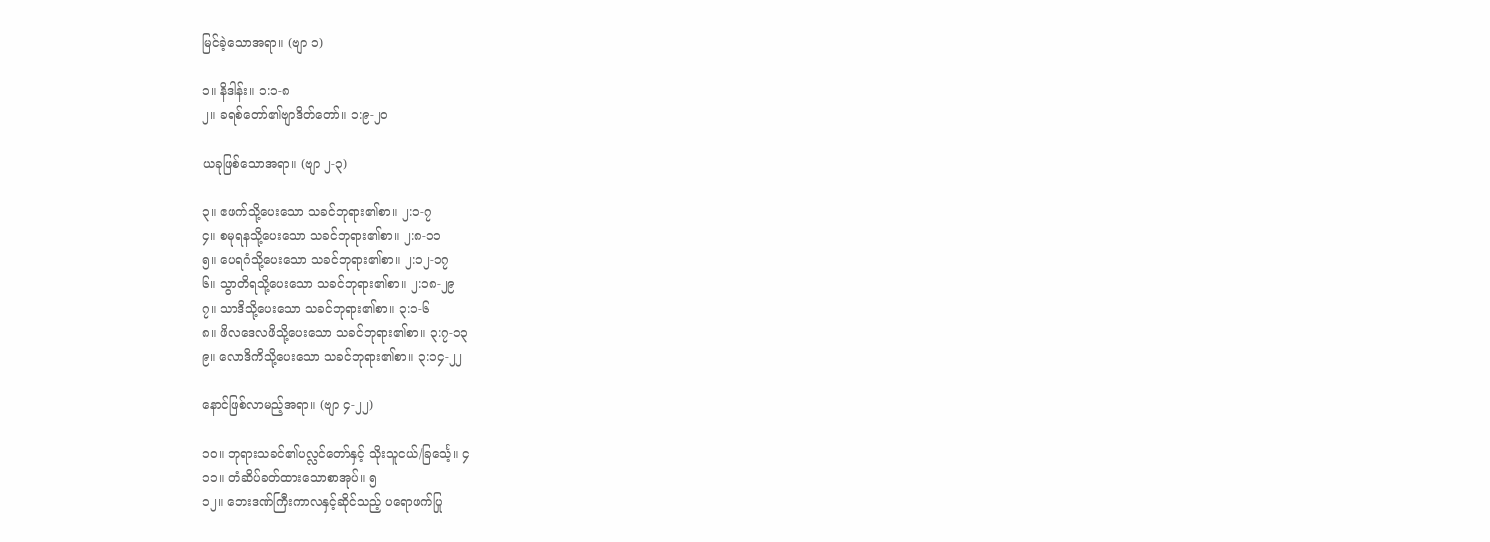မြင်ခဲ့သောအရာ။ (ဗျာ ၁)

၁။ နိဒါန်း။ ၁:၁-၈
၂။ ခရစ်တော်၏ဗျာဒိတ်တော်။ ၁:၉-၂၀

ယခုဖြစ်သောအရာ။ (ဗျာ ၂-၃)

၃။ ဧဖက်သို့ပေးသော သခင်ဘုရား၏စာ။ ၂:၁-၇
၄။ စမုရနသို့ပေးသော သခင်ဘုရား၏စာ။ ၂:၈-၁၁
၅။ ပေရဂံသို့ပေးသော သခင်ဘုရား၏စာ။ ၂:၁၂-၁၇
၆။ သွာတိရသို့ပေးသော သခင်ဘုရား၏စာ။ ၂:၁၈-၂၉
၇။ သာဒိသို့ပေးသော သခင်ဘုရား၏စာ။ ၃:၁-၆
၈။ ဖိလဒေလဖိသို့ပေးသော သခင်ဘုရား၏စာ။ ၃:၇-၁၃
၉။ လောဒိကိသို့ပေးသော သခင်ဘုရား၏စာ။ ၃:၁၄-၂၂

နောင်ဖြစ်လာမည့်အရာ။ (ဗျာ ၄-၂၂)

၁၀။ ဘုရားသခင်၏ပလ္လင်တော်နှင့် သိုးသူငယ်/ခြင်္သေ့။ ၄
၁၁။ တံဆိပ်ခတ်ထားသောစာအုပ်။ ၅
၁၂။ ဘေးဒဏ်ကြီးကာလနှင့်ဆိုင်သည့် ပရောဖက်ပြု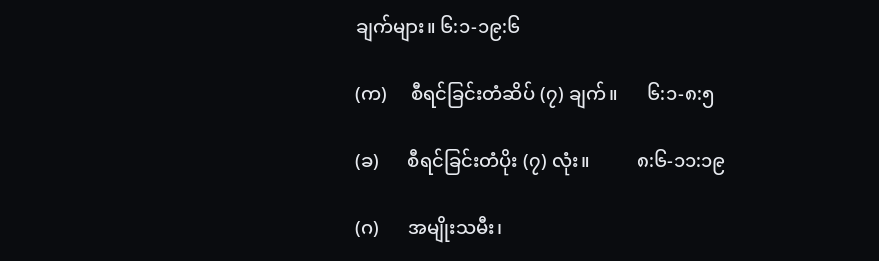ချက်များ။ ၆:၁-၁၉:၆

(က)     စီရင်ခြင်းတံဆိပ် (၇) ချက်။      ၆:၁-၈:၅

(ခ)      စီရင်ခြင်းတံပိုး (၇) လုံး။          ၈:၆-၁၁:၁၉

(ဂ)      အမျိုးသမီး၊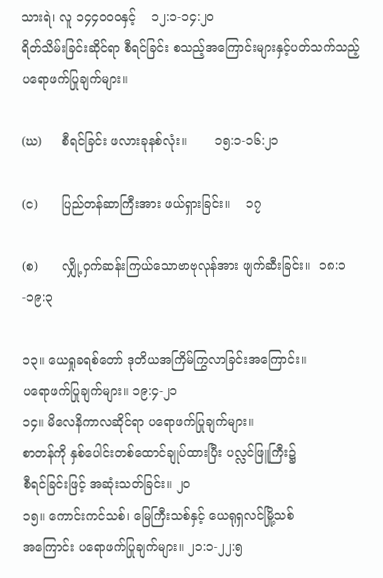သားရဲ၊ လူ ၁၄၄၀ဝ၀နှင့်    ၁၂:၁-၁၄:၂၀
ရိတ်သိမ်းခြင်းဆိုင်ရာ စီရင်ခြင်း စသည့်အကြောင်းများနှင့်ပတ်သက်သည့် ပရောဖက်ပြုချက်များ။

(ဃ)     စီရင်ခြင်း ဖလားခုနစ်လုံး။       ၁၅:၁-၁၆:၂၁

(င)      ပြည်တန်ဆာကြီးအား ဖယ်ရှားခြင်း။    ၁၇

(စ)      လျှို့ဝှက်ဆန်းကြယ်သောဗာဗုလုန်အား ဖျက်ဆီးခြင်း။  ၁၈:၁-၁၉:၃

၁၃။ ယေရှုခရစ်တော် ဒုတိယအကြိမ်ကြွလာခြင်းအကြောင်း။
ပရောဖက်ပြုချက်များ။ ၁၉:၄-၂၁
၁၄။ မိလေနိကာလဆိုင်ရာ ပရောဖက်ပြုချက်များ။
စာတန်ကို နှစ်ပေါင်းတစ်ထောင်ချုပ်ထားပြီး ပလ္လင်ဖြူကြီး၌
စီရင်ခြင်းဖြင့် အဆုံးသတ်ခြင်း။ ၂၀
၁၅။ ကောင်းကင်သစ်၊ မြေကြီးသစ်နှင့် ယေရုရှလင်မြို့သစ်
အကြောင်း ပရောဖက်ပြုချက်များ။ ၂၁:၁-၂၂:၅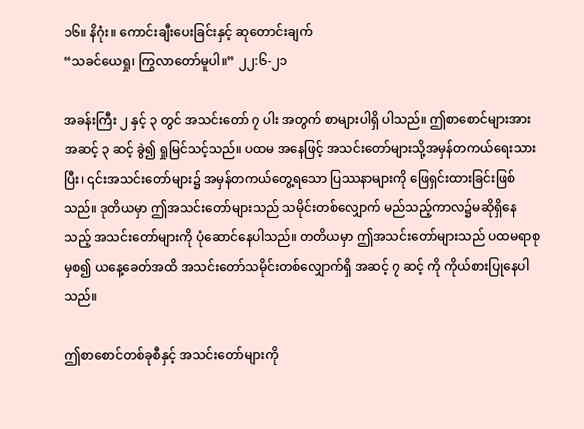၁၆။ နိဂုံး။ ကောင်းချီးပေးခြင်းနှင့် ဆုတောင်းချက်
“သခင်ယေရှု၊ ကြွလာတော်မူပါ။” ၂၂:၆-၂၁

အခန်းကြီး ၂ နှင့် ၃ တွင် အသင်းတော် ၇ ပါး အတွက် စာများပါရှိ ပါသည်။ ဤစာစောင်များအား အဆင့် ၃ ဆင့် ခွဲ၍ ရှုမြင်သင့်သည်။ ပထမ အနေဖြင့် အသင်းတော်များသို့အမှန်တကယ်ရေးသားပြီး၊ ၎င်းအသင်းတော်များ၌ အမှန်တကယ်တွေ့ရသော ပြဿနာများကို ဖြေရှင်းထားခြင်းဖြစ်သည်။ ဒုတိယမှာ ဤအသင်းတော်များသည် သမိုင်းတစ်လျှောက် မည်သည့်ကာလ၌မဆိုရှိနေသည့် အသင်းတော်များကို ပုံဆောင်နေပါသည်။ တတိယမှာ ဤအသင်းတော်များသည် ပထမရာစုမှစ၍ ယနေ့ခေတ်အထိ အသင်းတော်သမိုင်းတစ်လျှောက်ရှိ အဆင့် ၇ ဆင့် ကို ကိုယ်စားပြုနေပါသည်။

ဤစာစောင်တစ်ခုစီနှင့် အသင်းတော်များကို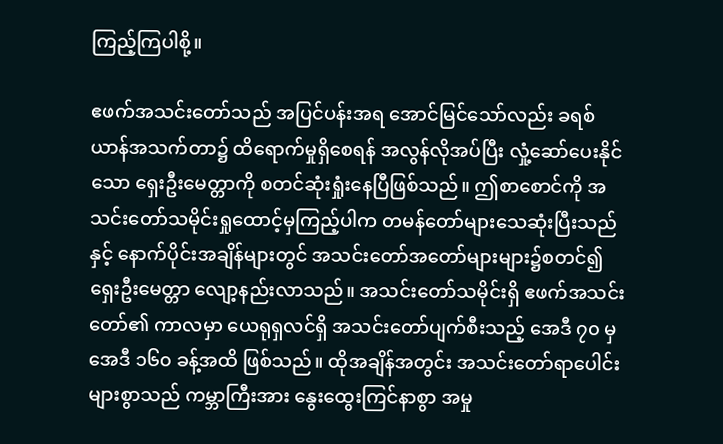ကြည့်ကြပါစို့။

ဧဖက်အသင်းတော်သည် အပြင်ပန်းအရ အောင်မြင်သော်လည်း ခရစ်ယာန်အသက်တာ၌ ထိရောက်မှုရှိစေရန် အလွန်လိုအပ်ပြီး လှုံ့ဆော်ပေးနိုင်သော ရှေးဦးမေတ္တာကို စတင်ဆုံးရှုံးနေပြီဖြစ်သည်။ ဤစာစောင်ကို အသင်းတော်သမိုင်းရှုထောင့်မှကြည့်ပါက တမန်တော်များသေဆုံးပြီးသည်နှင့် နောက်ပိုင်းအချိန်များတွင် အသင်းတော်အတော်များများ၌စတင်၍ ရှေးဦးမေတ္တာ လျော့နည်းလာသည်။ အသင်းတော်သမိုင်းရှိ ဧဖက်အသင်းတော်၏ ကာလမှာ ယေရုရှလင်ရှိ အသင်းတော်ပျက်စီးသည့် အေဒီ ၇၀ မှ အေဒီ ၁၆၀ ခန့်အထိ ဖြစ်သည်။ ထိုအချိန်အတွင်း အသင်းတော်ရာပေါင်းများစွာသည် ကမ္ဘာကြီးအား နွေးထွေးကြင်နာစွာ အမှု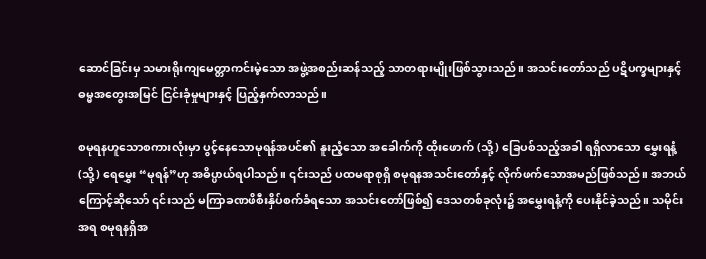ဆောင်ခြင်းမှ သမားရိုးကျမေတ္တာကင်းမဲ့သော အဖွဲ့အစည်းဆန်သည့် သာတရားမျိုးဖြစ်သွားသည်။ အသင်းတော်သည် ပဋိပက္ခများနှင့် ဓမ္မအတွေးအမြင် ငြင်းခုံမှုများနှင့် ပြည့်နှက်လာသည်။

စမုရနဟူသောစကားလုံးမှာ ပွင့်နေသောမုရန်အပင်၏ နူးညံ့သော အခေါက်ကို ထိုးဖောက် (သို့) ခြေပစ်သည့်အခါ ရရှိလာသော မွှေးရနံ့ (သို့) ရေမွှေး “မုရန်”ဟု အဓိပ္ပာယ်ရပါသည်။ ၎င်းသည် ပထမရာစုရှိ စမုရနအသင်းတော်နှင့် လိုက်ဖက်သောအမည်ဖြစ်သည်။ အဘယ်ကြောင့်ဆိုသော် ၎င်းသည် မကြာခဏဖိစီးနှိပ်စက်ခံရသော အသင်းတော်ဖြစ်၍ ဒေသတစ်ခုလုံး၌ အမွှေးရနံ့ကို ပေးနိုင်ခဲ့သည်။ သမိုင်းအရ စမုရနရှိအ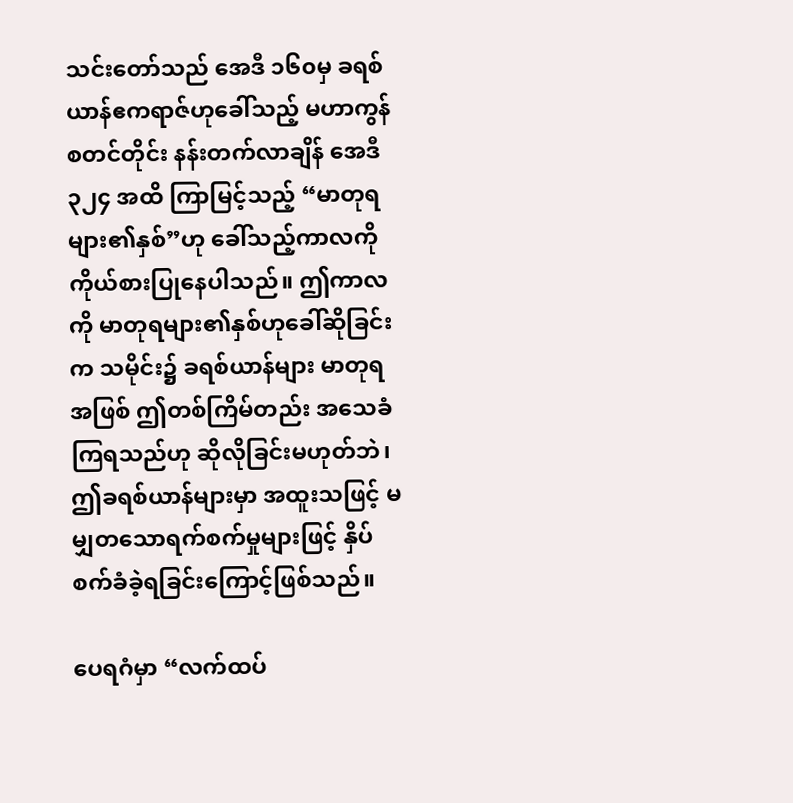သင်းတော်သည် အေဒီ ၁၆၀မှ ခရစ်ယာန်ဧကရာဇ်ဟုခေါ်သည့် မဟာကွန်စတင်တိုင်း နန်းတက်လာချိန် အေဒီ ၃၂၄ အထိ ကြာမြင့်သည့် “မာတုရများ၏နှစ်”ဟု ခေါ်သည့်ကာလကို ကိုယ်စားပြုနေပါသည်။ ဤကာလကို မာတုရများ၏နှစ်ဟုခေါ်ဆိုခြင်းက သမိုင်း၌ ခရစ်ယာန်များ မာတုရအဖြစ် ဤတစ်ကြိမ်တည်း အသေခံကြရသည်ဟု ဆိုလိုခြင်းမဟုတ်ဘဲ၊ ဤခရစ်ယာန်များမှာ အထူးသဖြင့် မမျှတသောရက်စက်မှုများဖြင့် နှိပ်စက်ခံခဲ့ရခြင်းကြောင့်ဖြစ်သည်။

ပေရဂံမှာ “လက်ထပ်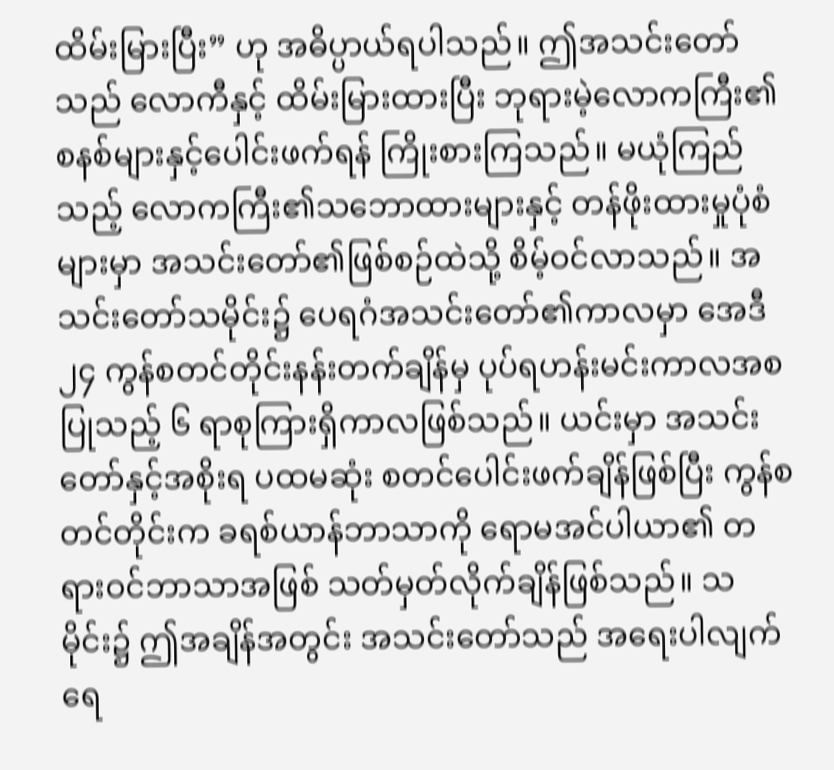ထိမ်းမြားပြီး” ဟု အဓိပ္ပာယ်ရပါသည်။ ဤအသင်းတော်သည် လောကီနှင့် ထိမ်းမြားထားပြီး ဘုရားမဲ့လောကကြီး၏စနစ်များနှင့်ပေါင်းဖက်ရန် ကြိုးစားကြသည်။ မယုံကြည်သည့် လောကကြီး၏သဘောထားများနှင့် တန်ဖိုးထားမှုပုံစံများမှာ အသင်းတော်၏ဖြစ်စဉ်ထဲသို့ စိမ့်ဝင်လာသည်။ အသင်းတော်သမိုင်း၌ ပေရဂံအသင်းတော်၏ကာလမှာ အေဒီ ၂၄ ကွန်စတင်တိုင်းနန်းတက်ချိန်မှ ပုပ်ရဟန်းမင်းကာလအစပြုသည့် ၆ ရာစုကြားရှိကာလဖြစ်သည်။ ယင်းမှာ အသင်းတော်နှင့်အစိုးရ ပထမဆုံး စတင်ပေါင်းဖက်ချိန်ဖြစ်ပြီး ကွန်စတင်တိုင်းက ခရစ်ယာန်ဘာသာကို ရောမအင်ပါယာ၏ တရားဝင်ဘာသာအဖြစ် သတ်မှတ်လိုက်ချိန်ဖြစ်သည်။ သမိုင်း၌ ဤအချိန်အတွင်း အသင်းတော်သည် အရေးပါလျက် ရေ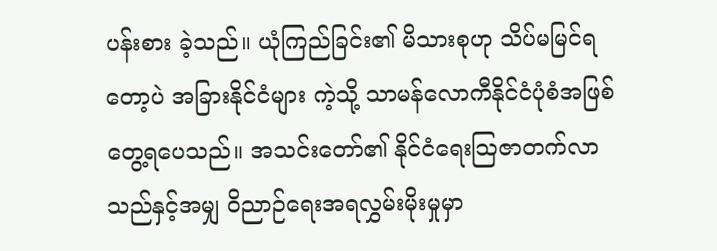ပန်းစား ခဲ့သည်။ ယုံကြည်ခြင်း၏ မိသားစုဟု သိပ်မမြင်ရတော့ပဲ အခြားနိုင်ငံများ ကဲ့သို့ သာမန်လောကီနိုင်ငံပုံစံအဖြစ် တွေ့ရပေသည်။ အသင်းတော်၏ နိုင်ငံရေးသြဇာတက်လာသည်နှင့်အမျှ ဝိညာဉ်ရေးအရလွှမ်းမိုးမှုမှာ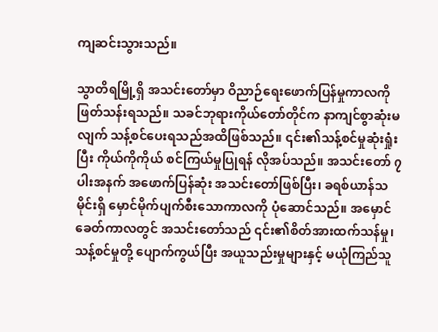ကျဆင်းသွားသည်။

သွာတိရမြို့ရှိ အသင်းတော်မှာ ဝိညာဉ်ရေးဖောက်ပြန်မှုကာလကို ဖြတ်သန်းရသည်။ သခင်ဘုရားကိုယ်တော်တိုင်က နာကျင်စွာဆုံးမလျက် သန့်စင်ပေးရသည်အထိဖြစ်သည်။ ၎င်း၏သန့်စင်မှုဆုံးရှုံးပြီး ကိုယ်ကိုကိုယ် စင်ကြယ်မှုပြုရန် လိုအပ်သည်။ အသင်းတော် ၇ ပါးအနက် အဖောက်ပြန်ဆုံး အသင်းတော်ဖြစ်ပြီး၊ ခရစ်ယာန်သမိုင်းရှိ မှောင်မိုက်ပျက်စီးသောကာလကို ပုံဆောင်သည်။ အမှောင်ခေတ်ကာလတွင် အသင်းတော်သည် ၎င်း၏စိတ်အားထက်သန်မှု၊ သန့်စင်မှုတို့ ပျောက်ကွယ်ပြီး အယူသည်းမှုများနှင့် မယုံကြည်သူ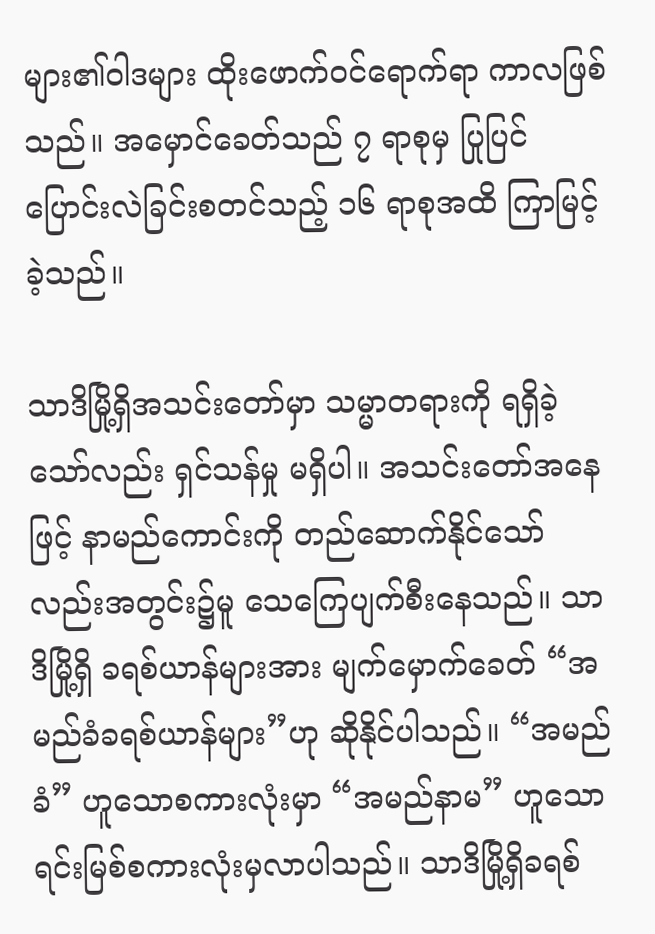များ၏ဝါဒများ ထိုးဖောက်ဝင်ရောက်ရာ ကာလဖြစ်သည်။ အမှောင်ခေတ်သည် ၇ ရာစုမှ ပြုပြင်ပြောင်းလဲခြင်းစတင်သည့် ၁၆ ရာစုအထိ ကြာမြင့်ခဲ့သည်။

သာဒိမြို့ရှိအသင်းတော်မှာ သမ္မာတရားကို ရရှိခဲ့သော်လည်း ရှင်သန်မှု မရှိပါ။ အသင်းတော်အနေဖြင့် နာမည်ကောင်းကို တည်ဆောက်နိုင်သော်လည်းအတွင်း၌မူ သေကြေပျက်စီးနေသည်။ သာဒိမြို့ရှိ ခရစ်ယာန်များအား မျက်မှောက်ခေတ် “အမည်ခံခရစ်ယာန်များ”ဟု ဆိုနိုင်ပါသည်။ “အမည်ခံ” ဟူသောစကားလုံးမှာ “အမည်နာမ” ဟူသော ရင်းမြစ်စကားလုံးမှလာပါသည်။ သာဒိမြို့ရှိခရစ်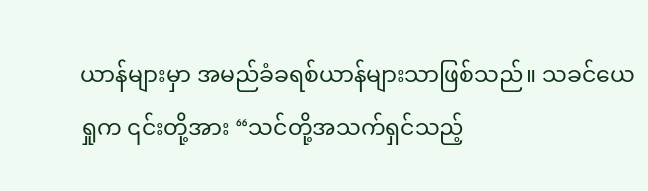ယာန်များမှာ အမည်ခံခရစ်ယာန်များသာဖြစ်သည်။ သခင်ယေရှုက ၎င်းတို့အား “သင်တို့အသက်ရှင်သည့်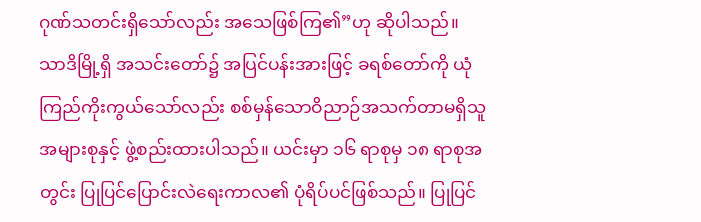ဂုဏ်သတင်းရှိသော်လည်း အသေဖြစ်ကြ၏”ဟု ဆိုပါသည်။ သာဒိမြို့ရှိ အသင်းတော်၌ အပြင်ပန်းအားဖြင့် ခရစ်တော်ကို ယုံကြည်ကိုးကွယ်သော်လည်း စစ်မှန်သောဝိညာဉ်အသက်တာမရှိသူအများစုနှင့် ဖွဲ့စည်းထားပါသည်။ ယင်းမှာ ၁၆ ရာစုမှ ၁၈ ရာစုအတွင်း ပြုပြင်ပြောင်းလဲရေးကာလ၏ ပုံရိပ်ပင်ဖြစ်သည်။ ပြုပြင်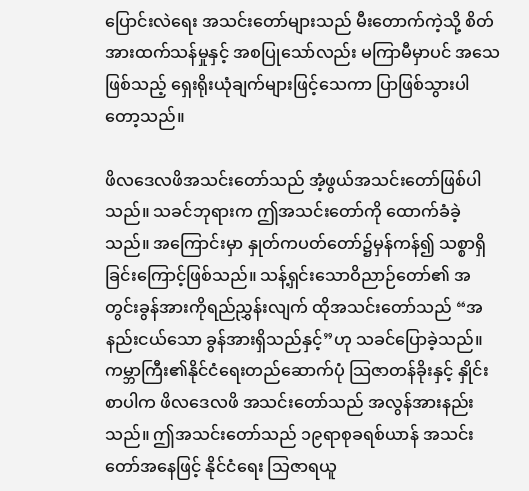ပြောင်းလဲရေး အသင်းတော်များသည် မီးတောက်ကဲ့သို့ စိတ်အားထက်သန်မှုနှင့် အစပြုသော်လည်း မကြာမီမှာပင် အသေဖြစ်သည့် ရှေးရိုးယုံချက်များဖြင့်သေကာ ပြာဖြစ်သွားပါတော့သည်။

ဖိလဒေလဖိအသင်းတော်သည် အံ့ဖွယ်အသင်းတော်ဖြစ်ပါသည်။ သခင်ဘုရားက ဤအသင်းတော်ကို ထောက်ခံခဲ့သည်။ အကြောင်းမှာ နှုတ်ကပတ်တော်၌မှန်ကန်၍ သစ္စာရှိခြင်းကြောင့်ဖြစ်သည်။ သန့်ရှင်းသောဝိညာဉ်တော်၏ အတွင်းခွန်အားကိုရည်ညွှန်းလျက် ထိုအသင်းတော်သည် “အနည်းငယ်သော ခွန်အားရှိသည်နှင့်”ဟု သခင်ပြောခဲ့သည်။ ကမ္ဘာကြီး၏နိုင်ငံရေးတည်ဆောက်ပုံ သြဇာတန်ခိုးနှင့် နှိုင်းစာပါက ဖိလဒေလဖိ အသင်းတော်သည် အလွန်အားနည်းသည်။ ဤအသင်းတော်သည် ၁၉ရာစုခရစ်ယာန် အသင်းတော်အနေဖြင့် နိုင်ငံရေး သြဇာရယူ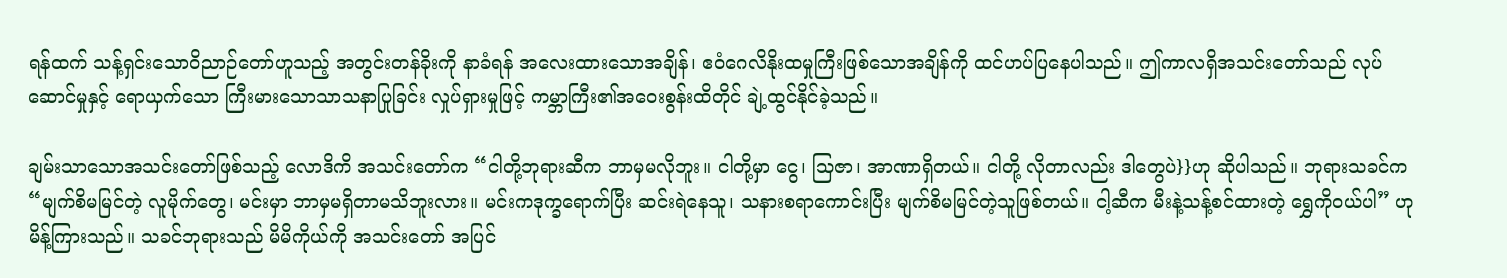ရန်ထက် သန့်ရှင်းသောဝိညာဉ်တော်ဟူသည့် အတွင်းတန်ခိုးကို နာခံရန် အလေးထားသောအချိန်၊ ဧဝံဂေလိနိုးထမှုကြီးဖြစ်သောအချိန်ကို ထင်ဟပ်ပြနေပါသည်။ ဤကာလရှိအသင်းတော်သည် လုပ်ဆောင်မှုနှင့် ရောယှက်သော ကြီးမားသောသာသနာပြုခြင်း လှုပ်ရှားမှုဖြင့် ကမ္ဘာကြီး၏အဝေးစွန်းထိတိုင် ချဲ့ထွင်နိုင်ခဲ့သည်။

ချမ်းသာသောအသင်းတော်ဖြစ်သည့် လောဒိကိ အသင်းတော်က “ငါတို့ဘုရားဆီက ဘာမှမလိုဘူး။ ငါတို့မှာ ငွေ၊ သြဇာ၊ အာဏာရှိတယ်။ ငါတို့ လိုတာလည်း ဒါတွေပဲ}}ဟု ဆိုပါသည်။ ဘုရားသခင်က “မျက်စိမမြင်တဲ့ လူမိုက်တွေ၊ မင်းမှာ ဘာမှမရှိတာမသိဘူးလား။ မင်းကဒုက္ခရောက်ပြီး ဆင်းရဲနေသူ၊ သနားစရာကောင်းပြီး မျက်စိမမြင်တဲ့သူဖြစ်တယ်။ ငါ့ဆီက မီးနဲ့သန့်စင်ထားတဲ့ ရွှေကိုဝယ်ပါ” ဟု မိန့်ကြားသည်။ သခင်ဘုရားသည် မိမိကိုယ်ကို အသင်းတော် အပြင်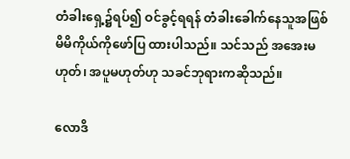တံခါးရှေ့၌ရပ်၍ ဝင်ခွင့်ရရန် တံခါးခေါက်နေသူအဖြစ် မိမိကိုယ်ကိုဖော်ပြ ထားပါသည်။ သင်သည် အအေးမဟုတ်၊ အပူမဟုတ်ဟု သခင်ဘုရားကဆိုသည်။

လောဒိ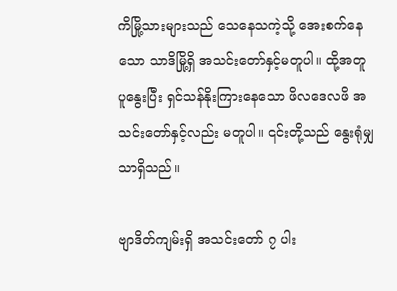ကိမြို့သားများသည် သေနေသကဲ့သို့ အေးစက်နေသော သာဒိမြို့ရှိ အသင်းတော်နှင့်မတူပါ။ ထို့အတူ ပူနွေးပြီး ရှင်သန်နိုးကြားနေသော ဖိလဒေလဖိ အသင်းတော်နှင့်လည်း မတူပါ။ ၎င်းတို့သည် နွေးရုံမျှသာရှိသည်။

ဗျာဒိတ်ကျမ်းရှိ အသင်းတော် ၇ ပါး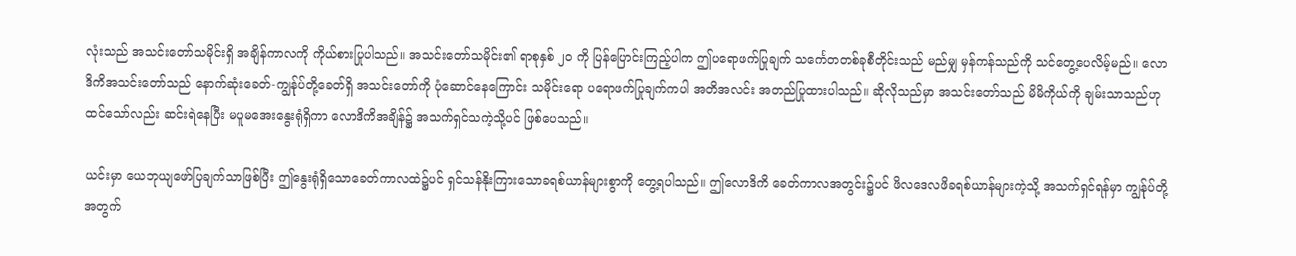လုံးသည် အသင်းတော်သမိုင်းရှိ အချိန်ကာလကို ကိုယ်စားပြုပါသည်။ အသင်းတော်သမိုင်း၏ ရာစုနှစ် ၂၀ ကို ပြန်ပြောင်းကြည့်ပါက ဤပရောဖက်ပြုချက် သင်္ကေတတစ်ခုစီတိုင်းသည် မည်မျှ မှန်ကန်သည်ကို သင်တွေ့ပေလိမ့်မည်။ လောဒိကိအသင်းတော်သည် နောက်ဆုံးခေတ်-ကျွန်ုပ်တို့ခေတ်ရှိ အသင်းတော်ကို ပုံဆောင်နေကြောင်း သမိုင်းရော ပရောဖက်ပြုချက်ကပါ အတိအလင်း အတည်ပြုထားပါသည်။ ဆိုလိုသည်မှာ အသင်းတော်သည် မိမိကိုယ်ကို ချမ်းသာသည်ဟုထင်သော်လည်း ဆင်းရဲနေပြီး မပူမအေးနွေးရုံရှိကာ လောဒိကိအချိန်၌ အသက်ရှင်သကဲ့သို့ပင် ဖြစ်ပေသည်။

ယင်းမှာ ယေဘုယျဖော်ပြချက်သာဖြစ်ပြီး ဤနွေးရုံရှိသောခေတ်ကာလထဲ၌ပင် ရှင်သန်နိုးကြားသောခရစ်ယာန်များစွာကို တွေ့ရပါသည်။ ဤလောဒိကိ ခေတ်ကာလအတွင်း၌ပင် ဖိလဒေလဖိခရစ်ယာန်များကဲ့သို့ အသက်ရှင်ရန်မှာ ကျွန်ုပ်တို့အတွက်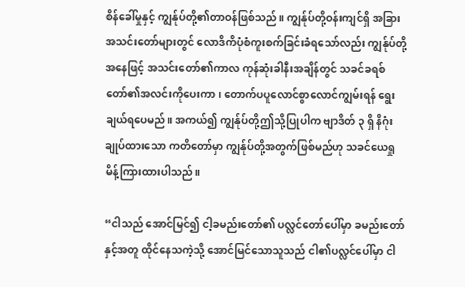စိန်ခေါ်မှုနှင့် ကျွန်ုပ်တို့၏တာဝန်ဖြစ်သည်။ ကျွန်ုပ်တို့ဝန်းကျင်ရှိ အခြားအသင်းတော်များတွင် လောဒိကိပုံစံကူးစက်ခြင်းခံရသော်လည်း ကျွန်ုပ်တို့အနေဖြင့် အသင်းတော်၏ကာလ ကုန်ဆုံးခါနီးအချိန်တွင် သခင်ခရစ်တော်၏အလင်းကိုပေးကာ၊ တောက်ပပူလောင်စွာလောင်ကျွမ်းရန် ရွေးချယ်ရပေမည်။ အကယ်၍ ကျွန်ုပ်တို့ဤသို့ပြုပါက ဗျာဒိတ် ၃ ရှိ နိဂုံးချုပ်ထားသော ကတိတော်မှာ ကျွန်ုပ်တို့အတွက်ဖြစ်မည်ဟု သခင်ယေရှုမိန့်ကြားထားပါသည်။

“ငါသည် အောင်မြင်၍ ငါ့ခမည်းတော်၏ ပလ္လင်တော်ပေါ်မှာ ခမည်းတော်နှင့်အတူ ထိုင်နေသကဲ့သို့ အောင်မြင်သောသူသည် ငါ၏ပလ္လင်ပေါ်မှာ ငါ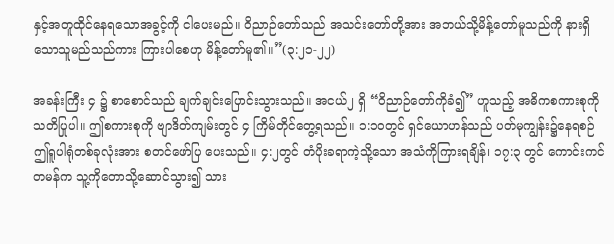နှင့်အတူထိုင်နေရသောအခွင့်ကို ငါပေးမည်။ ဝိညာဉ်တော်သည် အသင်းတော်တို့အား အဘယ်သို့မိန့်တော်မူသည်ကို နားရှိသောသူမည်သည်ကား ကြားပါစေဟု မိန့်တော်မူ၏။”(၃:၂၁-၂၂)

အခန်းကြီး ၄ ၌ စာစောင်သည် ချက်ချင်းပြောင်းသွားသည်။ အငယ်၂ ရှိ “ဝိညာဉ်တော်ကိုခံ၍” ဟူသည့် အဓိကစကားစုကို သတိပြုပါ။ ဤစကားစုကို ဗျာဒိတ်ကျမ်းတွင် ၄ ကြိမ်တိုင်တွေ့ရသည်။ ၁:၁၀တွင် ရှင်ယောဟန်သည် ပတ်မုကျွန်း၌နေရစဉ် ဤရူပါရုံတစ်ခုလုံးအား စတင်ဖော်ပြ ပေးသည်။ ၄:၂တွင် တံပိုးခရာကဲ့သို့သော အသံကိုကြားရချိန်၊ ၁၇:၃ တွင် ကောင်းကင်တမန်က သူ့ကိုတောသို့ဆောင်သွား၍ သား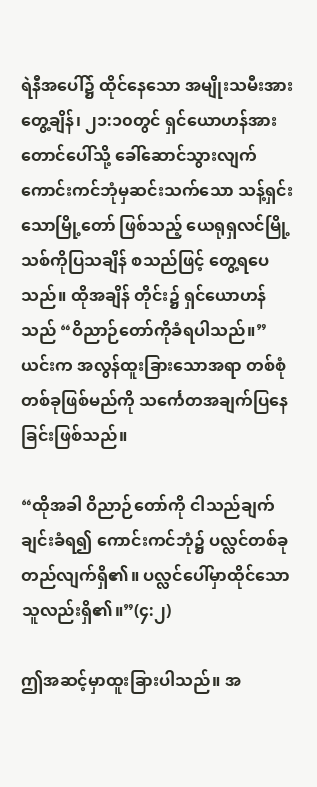ရဲနီအပေါ်၌ ထိုင်နေသော အမျိုးသမီးအားတွေ့ချိန်၊ ၂၁:၁၀တွင် ရှင်ယောဟန်အား တောင်ပေါ်သို့ ခေါ်ဆောင်သွားလျက် ကောင်းကင်ဘုံမှဆင်းသက်သော သန့်ရှင်းသောမြို့တော် ဖြစ်သည့် ယေရုရှလင်မြို့သစ်ကိုပြသချိန် စသည်ဖြင့် တွေ့ရပေသည်။ ထိုအချိန် တိုင်း၌ ရှင်ယောဟန်သည် “ဝိညာဉ်တော်ကိုခံရပါသည်။” ယင်းက အလွန်ထူးခြားသောအရာ တစ်စုံတစ်ခုဖြစ်မည်ကို သင်္ကေတအချက်ပြနေခြင်းဖြစ်သည်။

“ထိုအခါ ဝိညာဉ်တော်ကို ငါသည်ချက်ချင်းခံရ၍ ကောင်းကင်ဘုံ၌ ပလ္လင်တစ်ခု တည်လျက်ရှိ၏။ ပလ္လင်ပေါ်မှာထိုင်သောသူလည်းရှိ၏။”(၄:၂)

ဤအဆင့်မှာထူးခြားပါသည်။ အ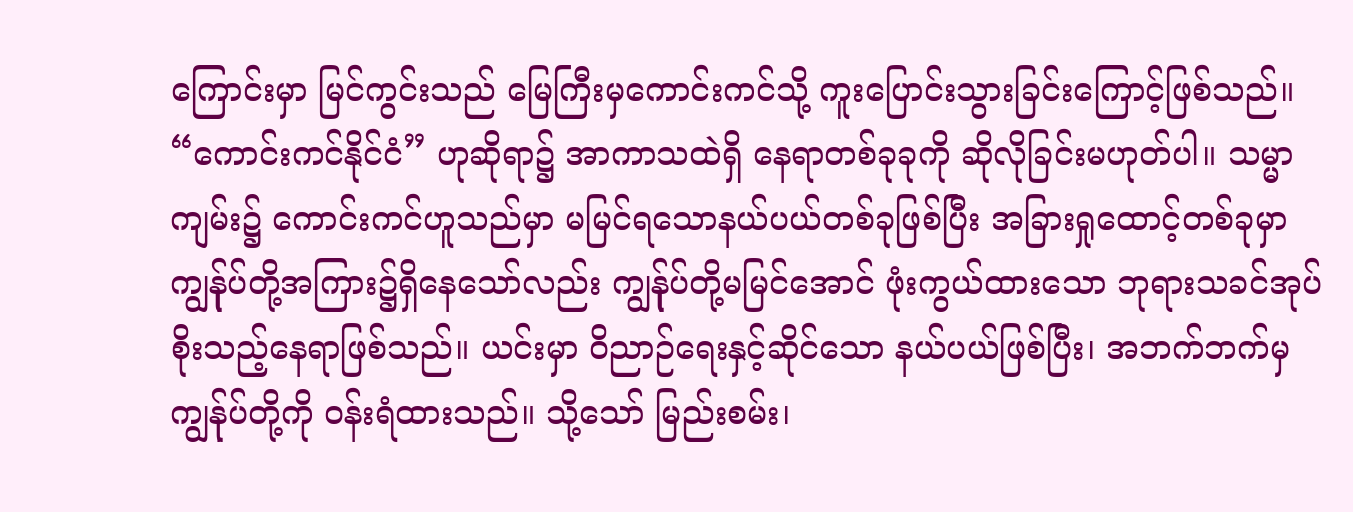ကြောင်းမှာ မြင်ကွင်းသည် မြေကြီးမှကောင်းကင်သို့ ကူးပြောင်းသွားခြင်းကြောင့်ဖြစ်သည်။ “ကောင်းကင်နိုင်ငံ” ဟုဆိုရာ၌ အာကာသထဲရှိ နေရာတစ်ခုခုကို ဆိုလိုခြင်းမဟုတ်ပါ။ သမ္မာကျမ်း၌ ကောင်းကင်ဟူသည်မှာ မမြင်ရသောနယ်ပယ်တစ်ခုဖြစ်ပြီး အခြားရှုထောင့်တစ်ခုမှာ ကျွန်ုပ်တို့အကြား၌ရှိနေသော်လည်း ကျွန်ုပ်တို့မမြင်အောင် ဖုံးကွယ်ထားသော ဘုရားသခင်အုပ်စိုးသည့်နေရာဖြစ်သည်။ ယင်းမှာ ဝိညာဉ်ရေးနှင့်ဆိုင်သော နယ်ပယ်ဖြစ်ပြီး၊ အဘက်ဘက်မှ ကျွန်ုပ်တို့ကို ဝန်းရံထားသည်။ သို့သော် မြည်းစမ်း၊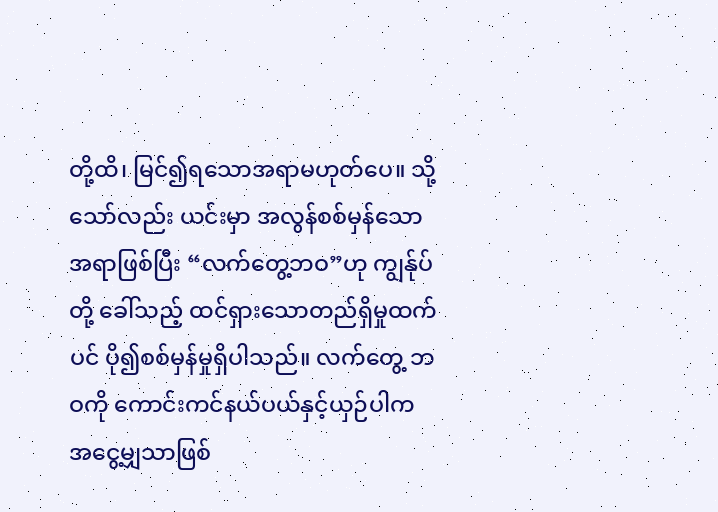တို့ထိ၊ မြင်၍ရသောအရာမဟုတ်ပေ။ သို့သော်လည်း ယင်းမှာ အလွန်စစ်မှန်သောအရာဖြစ်ပြီး “လက်တွေ့ဘဝ”ဟု ကျွန်ုပ်တို့ ခေါ်သည့် ထင်ရှားသောတည်ရှိမှုထက်ပင် ပို၍စစ်မှန်မှုရှိပါသည်။ လက်တွေ့ ဘဝကို ကောင်းကင်နယ်ပယ်နှင့်ယှဉ်ပါက အငွေ့မျှသာဖြစ်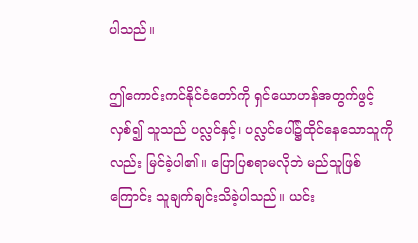ပါသည်။

ဤကောင်းကင်နိုင်ငံတော်ကို ရှင်ယောဟန်အတွက်ဖွင့်လှစ်၍ သူသည် ပလ္လင်နှင့်၊ ပလ္လင်ပေါ်၌ထိုင်နေသောသူကိုလည်း မြင်ခဲ့ပါ၏။ ပြောပြစရာမလိုဘဲ မည်သူဖြစ်ကြောင်း သူချက်ချင်းသိခဲ့ပါသည်။ ယင်း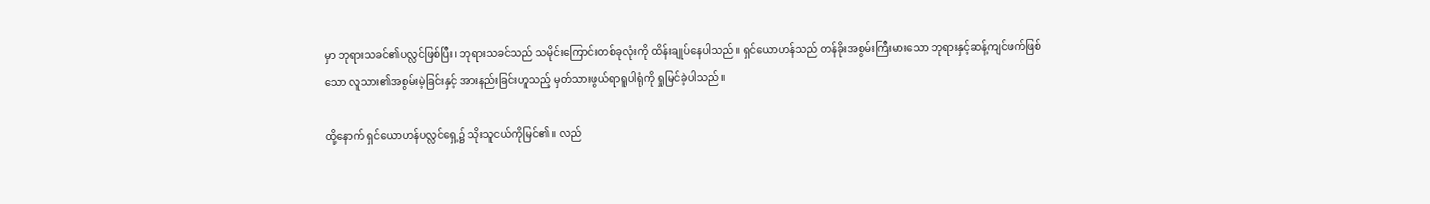မှာ ဘုရားသခင်၏ပလ္လင်ဖြစ်ပြီး၊ ဘုရားသခင်သည် သမိုင်းကြောင်းတစ်ခုလုံးကို ထိန်းချုပ်နေပါသည်။ ရှင်ယောဟန်သည် တန်ခိုးအစွမ်းကြီးမားသော ဘုရားနှင့်ဆန့်ကျင်ဖက်ဖြစ်သော လူသား၏အစွမ်းမဲ့ခြင်းနှင့် အားနည်းခြင်းဟူသည့် မှတ်သားဖွယ်ရာရူပါရုံကို ရှုမြင်ခဲ့ပါသည်။

ထို့နောက် ရှင်ယောဟန်ပလ္လင်ရှေ့၌ သိုးသူငယ်ကိုမြင်၏။ လည်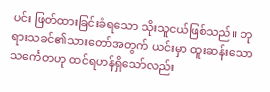ပင်း ဖြတ်ထားခြင်းခံရသော သိုးသူငယ်ဖြစ်သည်။ ဘုရားသခင်၏သားတော်အတွက် ယင်းမှာ ထူးဆန်းသောသင်္ကေတဟု ထင်ရဟန်ရှိသော်လည်း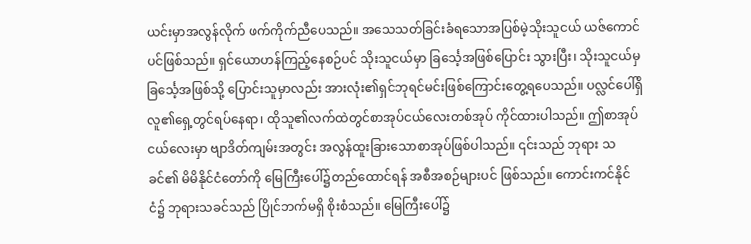ယင်းမှာအလွန်လိုက် ဖက်ကိုက်ညီပေသည်။ အသေသတ်ခြင်းခံရသောအပြစ်မဲ့သိုးသူငယ် ယဇ်ကောင် ပင်ဖြစ်သည်။ ရှင်ယောဟန်ကြည့်နေစဉ်ပင် သိုးသူငယ်မှာ ခြင်္သေ့အဖြစ်ပြောင်း သွားပြီး၊ သိုးသူငယ်မှခြင်္သေ့အဖြစ်သို့ ပြောင်းသူမှာလည်း အားလုံး၏ရှင်ဘုရင်မင်းဖြစ်ကြောင်းတွေ့ရပေသည်။ ပလ္လင်ပေါ်ရှိလူ၏ရှေ့တွင်ရပ်နေရာ၊ ထိုသူ၏လက်ထဲတွင်စာအုပ်ငယ်လေးတစ်အုပ် ကိုင်ထားပါသည်။ ဤစာအုပ်ငယ်လေးမှာ ဗျာဒိတ်ကျမ်းအတွင်း အလွန်ထူးခြားသောစာအုပ်ဖြစ်ပါသည်။ ၎င်းသည် ဘုရား သခင်၏ မိမိနိုင်ငံတော်ကို မြေကြီးပေါ်၌တည်ထောင်ရန် အစီအစဉ်များပင် ဖြစ်သည်။ ကောင်းကင်နိုင်ငံ၌ ဘုရားသခင်သည် ပြိုင်ဘက်မရှိ စိုးစံသည်။ မြေကြီးပေါ်၌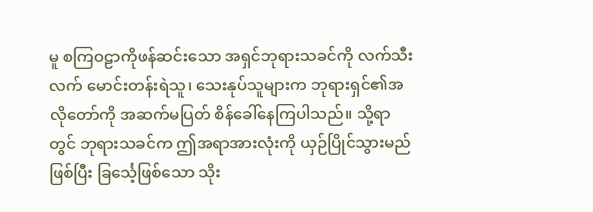မူ စကြဝဠာကိုဖန်ဆင်းသော အရှင်ဘုရားသခင်ကို လက်သီးလက် မောင်းတန်းရဲသူ၊ သေးနုပ်သူများက ဘုရားရှင်၏အလိုတော်ကို အဆက်မပြတ် စိန်ခေါ်နေကြပါသည်။ သို့ရာတွင် ဘုရားသခင်က ဤအရာအားလုံးကို ယှဉ်ပြိုင်သွားမည်ဖြစ်ပြီး ခြင်္သေ့ဖြစ်သော သိုး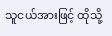သူငယ်အားဖြင့် ထိုသို့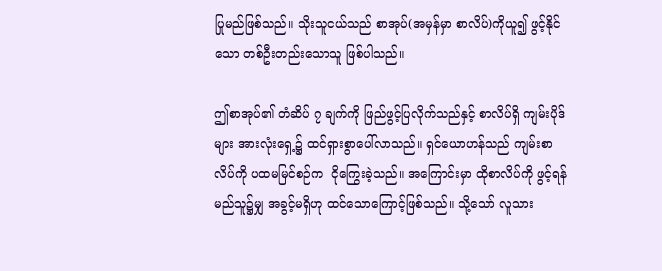ပြုမည်ဖြစ်သည်။ သိုးသူငယ်သည် စာအုပ်(အမှန်မှာ စာလိပ်)ကိုယူ၍ ဖွင့်နိုင်သော တစ်ဦးတည်းသောသူ ဖြစ်ပါသည်။

ဤစာအုပ်၏ တံဆိပ် ၇ ချက်ကို ဖြည်ဖွင့်ပြလိုက်သည်နှင့် စာလိပ်ရှိ ကျမ်းပိုဒ်များ အားလုံးရှေ့၌ ထင်ရှားစွာပေါ်လာသည်။ ရှင်ယောဟန်သည် ကျမ်းစာလိပ်ကို ပထမမြင်စဉ်က  ငိုကြွေးခဲ့သည်။ အကြောင်းမှာ ထိုစာလိပ်ကို ဖွင့်ရန် မည်သူ၌မျှ အခွင့်မရှိဟု ထင်သောကြောင့်ဖြစ်သည်။ သို့သော် လူသား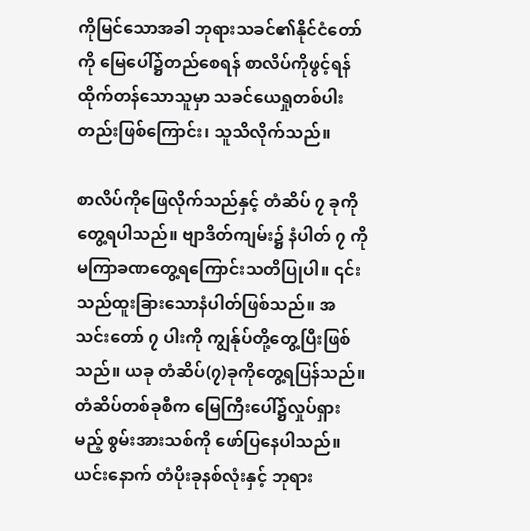ကိုမြင်သောအခါ ဘုရားသခင်၏နိုင်ငံတော်ကို မြေပေါ်၌တည်စေရန် စာလိပ်ကိုဖွင့်ရန် ထိုက်တန်သောသူမှာ သခင်ယေရှုတစ်ပါးတည်းဖြစ်ကြောင်း၊ သူသိလိုက်သည်။

စာလိပ်ကိုဖြေလိုက်သည်နှင့် တံဆိပ် ၇ ခုကို တွေ့ရပါသည်။ ဗျာဒိတ်ကျမ်း၌ နံပါတ် ၇ ကို မကြာခဏတွေ့ရကြောင်းသတိပြုပါ။ ၎င်းသည်ထူးခြားသောနံပါတ်ဖြစ်သည်။ အသင်းတော် ၇ ပါးကို ကျွန်ုပ်တို့တွေ့ပြီးဖြစ်သည်။ ယခု တံဆိပ်(၇)ခုကိုတွေ့ရပြန်သည်။ တံဆိပ်တစ်ခုစီက မြေကြီးပေါ်၌လှုပ်ရှားမည့် စွမ်းအားသစ်ကို ဖော်ပြနေပါသည်။ ယင်းနောက် တံပိုးခုနစ်လုံးနှင့် ဘုရား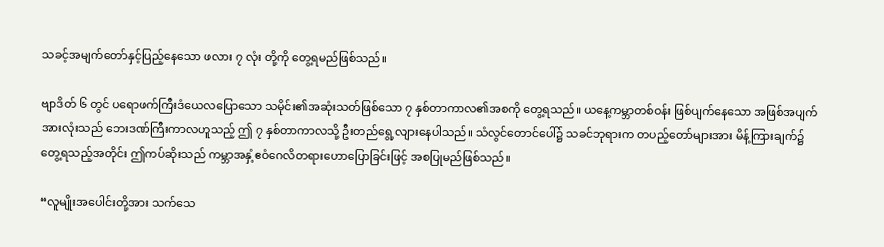သခင့်အမျက်တော်နှင့်ပြည့်နေသော ဖလား ၇ လုံး တို့ကို တွေ့ရမည်ဖြစ်သည်။

ဗျာဒိတ် ၆ တွင် ပရောဖက်ကြီးဒံယေလပြောသော သမိုင်း၏အဆုံးသတ်ဖြစ်သော ၇ နှစ်တာကာလ၏အစကို တွေ့ရသည်။ ယနေ့ကမ္ဘာတစ်ဝန်း ဖြစ်ပျက်နေသော အဖြစ်အပျက်အားလုံးသည် ဘေးဒဏ်ကြီးကာလဟူသည့် ဤ ၇ နှစ်တာကာလသို့ ဦးတည်ရွေ့လျားနေပါသည်။ သံလွင်တောင်ပေါ်၌ သခင်ဘုရားက တပည့်တော်များအား မိန့်ကြားချက်၌ တွေ့ရသည့်အတိုင်း ဤကပ်ဆိုးသည် ကမ္ဘာအနှံ့ဧဝံဂေလိတရားဟောပြောခြင်းဖြင့် အစပြုမည်ဖြစ်သည်။

“လူမျိုးအပေါင်းတို့အား သက်သေ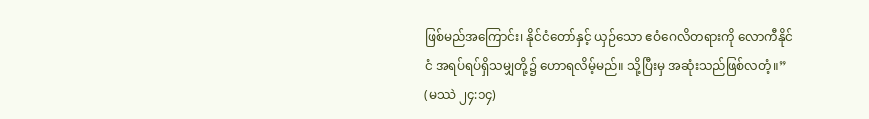ဖြစ်မည်အကြောင်း၊ နိုင်ငံတော်နှင့် ယှဉ်သော ဧဝံဂေလိတရားကို လောကီနိုင်ငံ အရပ်ရပ်ရှိသမျှတို့၌ ဟောရလိမ့်မည်။ သို့ပြီးမှ အဆုံးသည်ဖြစ်လတံ့။” (မဿဲ ၂၄:၁၄)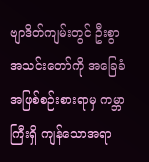ဗျာဒိတ်ကျမ်းတွင် ဦးစွာအသင်းတော်ကို အခြေခံအဖြစ်စဉ်းစားရာမှ ကမ္ဘာကြီးရှိ ကျန်သောအရာ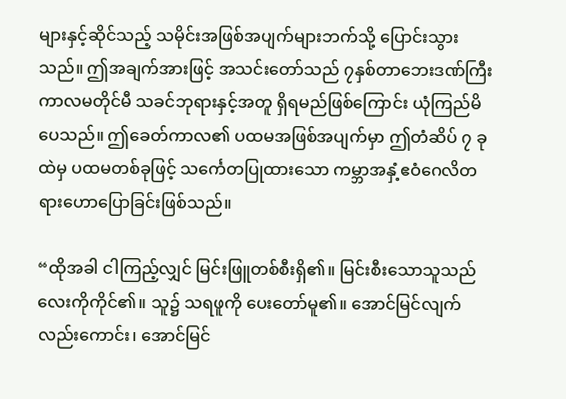များနှင့်ဆိုင်သည့် သမိုင်းအဖြစ်အပျက်များဘက်သို့ ပြောင်းသွားသည်။ ဤအချက်အားဖြင့် အသင်းတော်သည် ၇နှစ်တာဘေးဒဏ်ကြီး ကာလမတိုင်မီ သခင်ဘုရားနှင့်အတူ ရှိရမည်ဖြစ်ကြောင်း ယုံကြည်မိပေသည်။ ဤခေတ်ကာလ၏ ပထမအဖြစ်အပျက်မှာ ဤတံဆိပ် ၇ ခုထဲမှ ပထမတစ်ခုဖြင့် သင်္ကေတပြုထားသော ကမ္ဘာအနှံ့ဧဝံဂေလိတရားဟောပြောခြင်းဖြစ်သည်။

“ထိုအခါ ငါကြည့်လျှင် မြင်းဖြူတစ်စီးရှိ၏။ မြင်းစီးသောသူသည် လေးကိုကိုင်၏။ သူ၌ သရဖူကို ပေးတော်မူ၏။ အောင်မြင်လျက် လည်းကောင်း၊ အောင်မြင်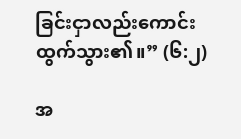ခြင်းငှာလည်းကောင်း ထွက်သွား၏။” (၆:၂)

အ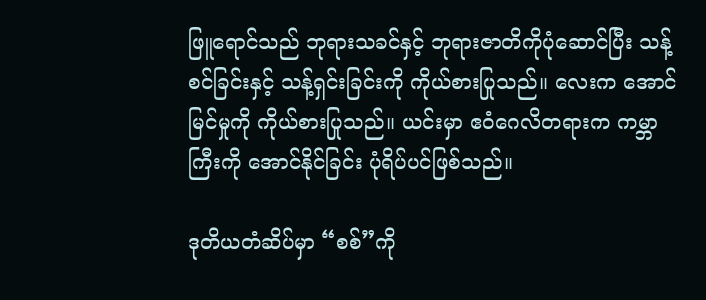ဖြူရောင်သည် ဘုရားသခင်နှင့် ဘုရားဇာတိကိုပုံဆောင်ပြီး သန့်စင်ခြင်းနှင့် သန့်ရှင်းခြင်းကို ကိုယ်စားပြုသည်။ လေးက အောင်မြင်မှုကို ကိုယ်စားပြုသည်။ ယင်းမှာ ဧဝံဂေလိတရားက ကမ္ဘာကြီးကို အောင်နိုင်ခြင်း ပုံရိပ်ပင်ဖြစ်သည်။

ဒုတိယတံဆိပ်မှာ “စစ်”ကို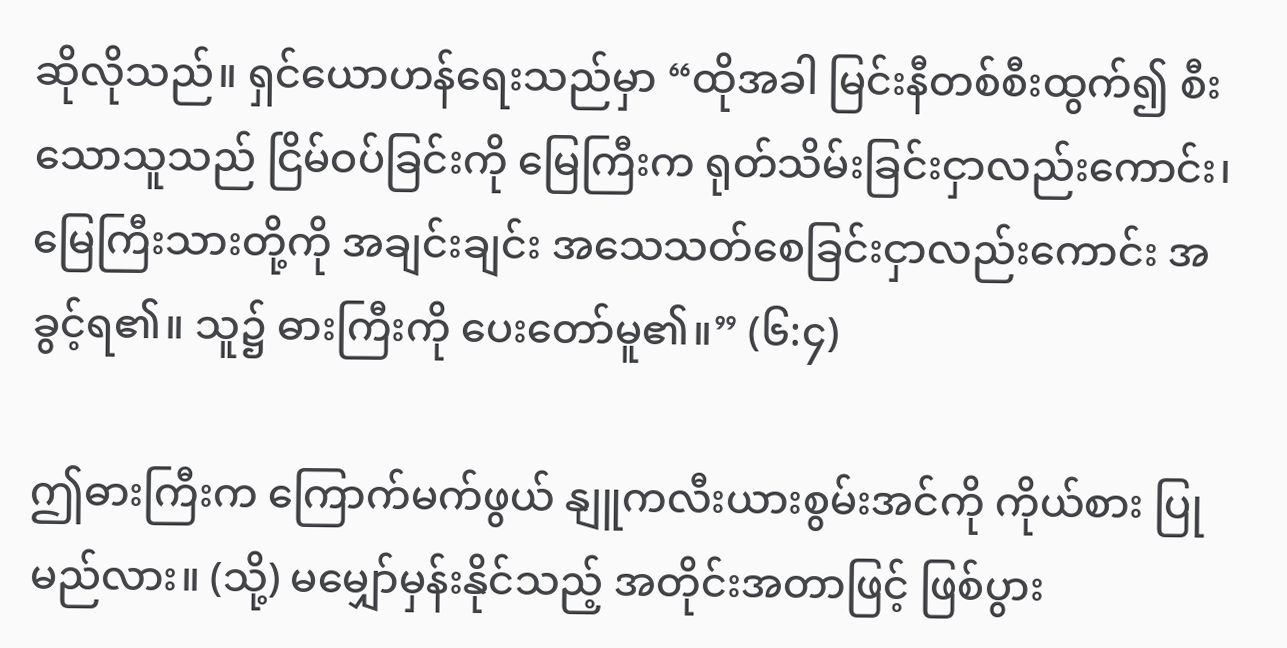ဆိုလိုသည်။ ရှင်ယောဟန်ရေးသည်မှာ “ထိုအခါ မြင်းနီတစ်စီးထွက်၍ စီးသောသူသည် ငြိမ်ဝပ်ခြင်းကို မြေကြီးက ရုတ်သိမ်းခြင်းငှာလည်းကောင်း၊ မြေကြီးသားတို့ကို အချင်းချင်း အသေသတ်စေခြင်းငှာလည်းကောင်း အခွင့်ရ၏။ သူ၌ ဓားကြီးကို ပေးတော်မူ၏။” (၆:၄)

ဤဓားကြီးက ကြောက်မက်ဖွယ် နျူကလီးယားစွမ်းအင်ကို ကိုယ်စား ပြုမည်လား။ (သို့) မမျှော်မှန်းနိုင်သည့် အတိုင်းအတာဖြင့် ဖြစ်ပွား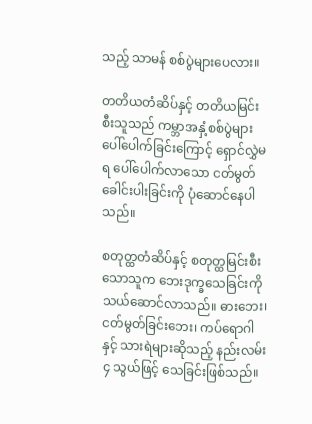သည့် သာမန် စစ်ပွဲများပေလား။

တတိယတံဆိပ်နှင့် တတိယမြင်းစီးသူသည် ကမ္ဘာအနှံ့စစ်ပွဲများ ပေါ်ပေါက်ခြင်းကြောင့် ရှောင်လွှဲမရ ပေါ်ပေါက်လာသော ငတ်မွတ်ခေါင်းပါးခြင်းကို ပုံဆောင်နေပါသည်။

စတုတ္ထတံဆိပ်နှင့် စတုတ္ထမြင်းစီးသောသူက ဘေးဒုက္ခသေခြင်းကို သယ်ဆောင်လာသည်။ ဓားဘေး၊ ငတ်မွတ်ခြင်းဘေး၊ ကပ်ရောဂါနှင့် သားရဲများဆိုသည့် နည်းလမ်း ၄ သွယ်ဖြင့် သေခြင်းဖြစ်သည်။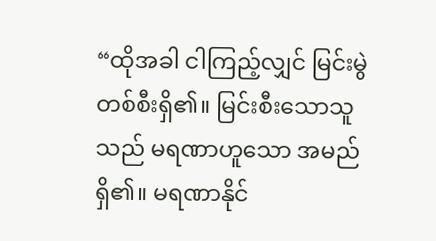“ထိုအခါ ငါကြည့်လျှင် မြင်းမွဲတစ်စီးရှိ၏။ မြင်းစီးသောသူသည် မရဏာဟူသော အမည်ရှိ၏။ မရဏာနိုင်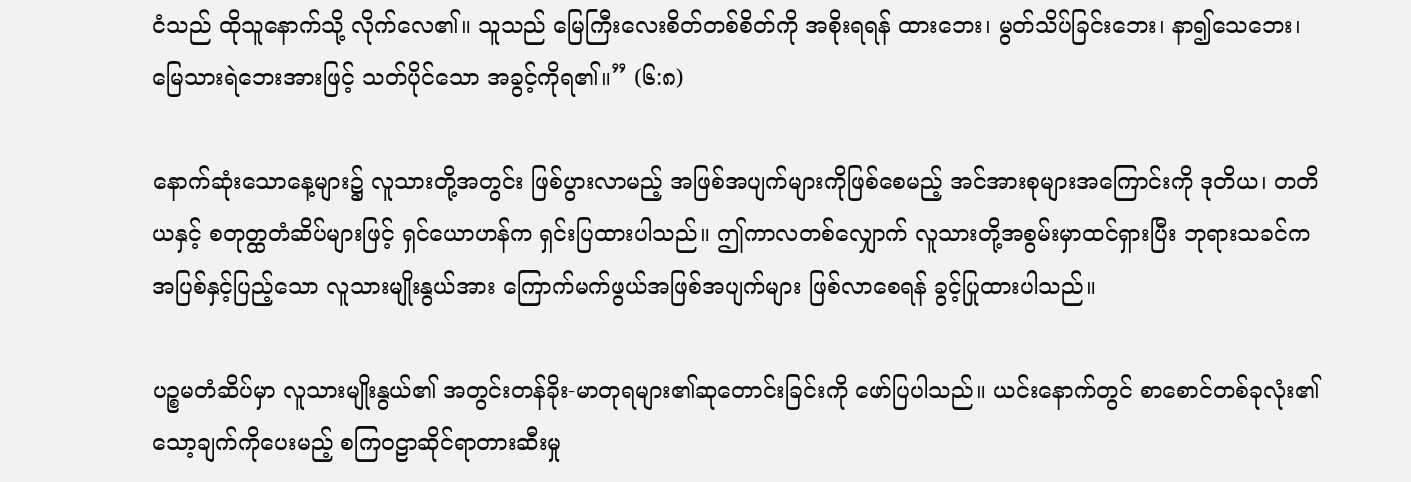ငံသည် ထိုသူနောက်သို့ လိုက်လေ၏။ သူသည် မြေကြီးလေးစိတ်တစ်စိတ်ကို အစိုးရရန် ထားဘေး၊ မွတ်သိပ်ခြင်းဘေး၊ နာ၍သေဘေး၊ မြေသားရဲဘေးအားဖြင့် သတ်ပိုင်သော အခွင့်ကိုရ၏။” (၆:၈)

နောက်ဆုံးသောနေ့များ၌ လူသားတို့အတွင်း ဖြစ်ပွားလာမည့် အဖြစ်အပျက်များကိုဖြစ်စေမည့် အင်အားစုများအကြောင်းကို ဒုတိယ၊ တတိယနှင့် စတုတ္ထတံဆိပ်များဖြင့် ရှင်ယောဟန်က ရှင်းပြထားပါသည်။ ဤကာလတစ်လျှောက် လူသားတို့အစွမ်းမှာထင်ရှားပြီး ဘုရားသခင်က အပြစ်နှင့်ပြည့်သော လူသားမျိုးနွယ်အား ကြောက်မက်ဖွယ်အဖြစ်အပျက်များ ဖြစ်လာစေရန် ခွင့်ပြုထားပါသည်။

ပဉ္စမတံဆိပ်မှာ လူသားမျိုးနွယ်၏ အတွင်းတန်ခိုး-မာတုရများ၏ဆုတောင်းခြင်းကို ဖော်ပြပါသည်။ ယင်းနောက်တွင် စာစောင်တစ်ခုလုံး၏သော့ချက်ကိုပေးမည့် စကြဝဠာဆိုင်ရာတားဆီးမှု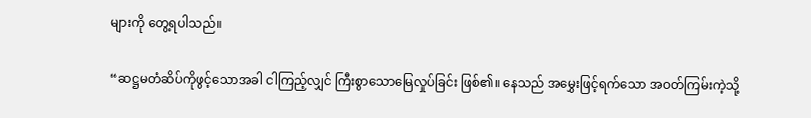များကို တွေ့ရပါသည်။

“ဆဋ္ဌမတံဆိပ်ကိုဖွင့်သောအခါ ငါကြည့်လျှင် ကြီးစွာသောမြေလှုပ်ခြင်း ဖြစ်၏။ နေသည် အမွှေးဖြင့်ရက်သော အဝတ်ကြမ်းကဲ့သို့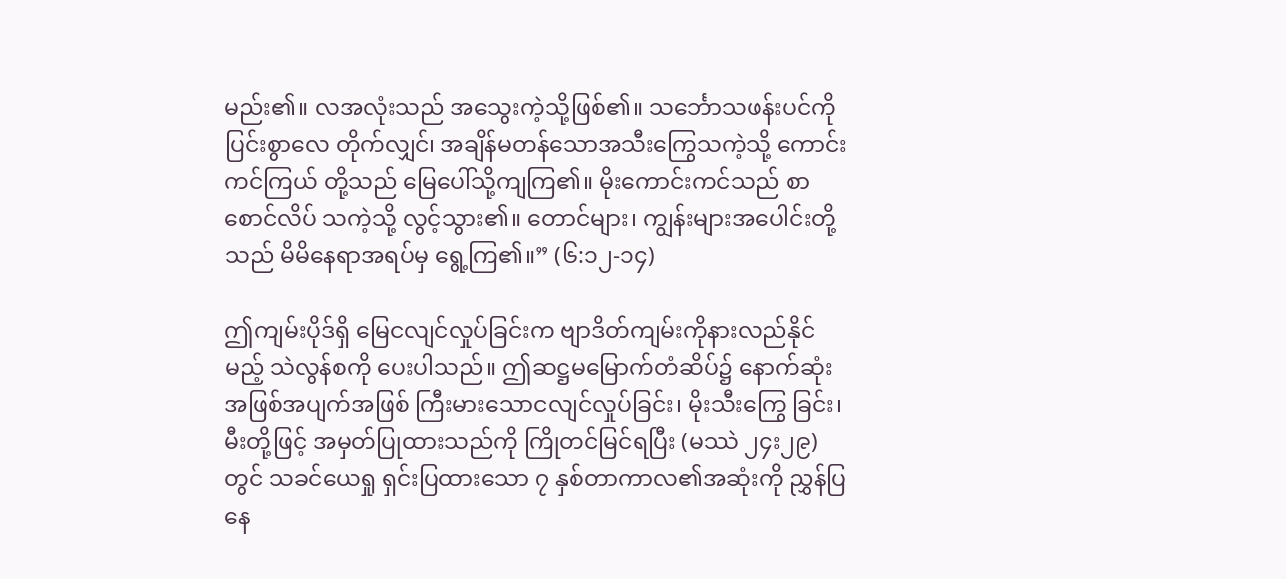မည်း၏။ လအလုံးသည် အသွေးကဲ့သို့ဖြစ်၏။ သင်္ဘောသဖန်းပင်ကို ပြင်းစွာလေ တိုက်လျှင်၊ အချိန်မတန်သောအသီးကြွေသကဲ့သို့ ကောင်းကင်ကြယ် တို့သည် မြေပေါ်သို့ကျကြ၏။ မိုးကောင်းကင်သည် စာစောင်လိပ် သကဲ့သို့ လွင့်သွား၏။ တောင်များ၊ ကျွန်းများအပေါင်းတို့သည် မိမိနေရာအရပ်မှ ရွေ့ကြ၏။” (၆:၁၂-၁၄)

ဤကျမ်းပိုဒ်ရှိ မြေငလျင်လှုပ်ခြင်းက ဗျာဒိတ်ကျမ်းကိုနားလည်နိုင်မည့် သဲလွန်စကို ပေးပါသည်။ ဤဆဋ္ဌမမြောက်တံဆိပ်၌ နောက်ဆုံးအဖြစ်အပျက်အဖြစ် ကြီးမားသောငလျင်လှုပ်ခြင်း၊ မိုးသီးကြွေ ခြင်း၊ မီးတို့ဖြင့် အမှတ်ပြုထားသည်ကို ကြိုတင်မြင်ရပြီး (မဿဲ ၂၄း၂၉)တွင် သခင်ယေရှု ရှင်းပြထားသော ၇ နှစ်တာကာလ၏အဆုံးကို ညွှန်ပြနေ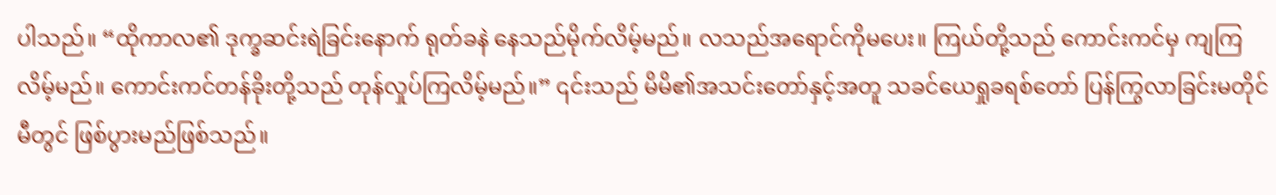ပါသည်။ “ထိုကာလ၏ ဒုက္ခဆင်းရဲခြင်းနောက် ရုတ်ခနဲ နေသည်မိုက်လိမ့်မည်။ လသည်အရောင်ကိုမပေး။ ကြယ်တို့သည် ကောင်းကင်မှ ကျကြလိမ့်မည်။ ကောင်းကင်တန်ခိုးတို့သည် တုန်လှုပ်ကြလိမ့်မည်။” ၎င်းသည် မိမိ၏အသင်းတော်နှင့်အတူ သခင်ယေရှုခရစ်တော် ပြန်ကြွလာခြင်းမတိုင်မီတွင် ဖြစ်ပွားမည်ဖြစ်သည်။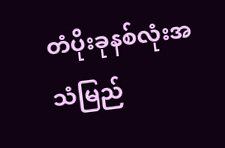တံပိုးခုနစ်လုံးအသံမြည်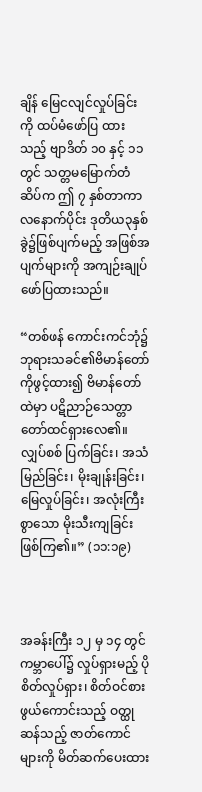ချိန် မြေငလျင်လှုပ်ခြင်းကို ထပ်မံဖော်ပြ ထားသည့် ဗျာဒိတ် ၁၀ နှင့် ၁၁ တွင် သတ္တမမြောက်တံဆိပ်က ဤ ၇ နှစ်တာကာလနောက်ပိုင်း ဒုတိယ၃နှစ်ခွဲ၌ဖြစ်ပျက်မည့် အဖြစ်အပျက်များကို အကျဉ်းချုပ် ဖော်ပြထားသည်။

“တစ်ဖန် ကောင်းကင်ဘုံ၌ ဘုရားသခင်၏ဗိမာန်တော်ကိုဖွင့်ထား၍ ဗိမာန်တော်ထဲမှာ ပဋိညာဉ်သေတ္တာတော်ထင်ရှားလေ၏။ လျှပ်စစ် ပြက်ခြင်း၊ အသံမြည်ခြင်း၊ မိုးချုန်းခြင်း၊ မြေလှုပ်ခြင်း၊ အလုံးကြီးစွာသော မိုးသီးကျခြင်း ဖြစ်ကြ၏။” (၁၁:၁၉)



အခန်းကြီး ၁၂ မှ ၁၄ တွင် ကမ္ဘာပေါ်၌ လှုပ်ရှားမည့် ပိုစိတ်လှုပ်ရှား၊ စိတ်ဝင်စားဖွယ်ကောင်းသည့် ဝတ္ထုဆန်သည့် ဇာတ်ကောင်များကို မိတ်ဆက်ပေးထား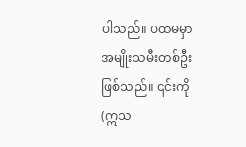ပါသည်။ ပထမမှာ အမျိုးသမီးတစ်ဦးဖြစ်သည်။ ၎င်းကို (ဣသ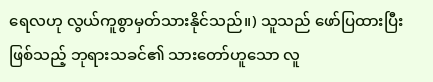ရေလဟု လွယ်ကူစွာမှတ်သားနိုင်သည်။) သူသည် ဖော်ပြထားပြီးဖြစ်သည့် ဘုရားသခင်၏ သားတော်ဟူသော လူ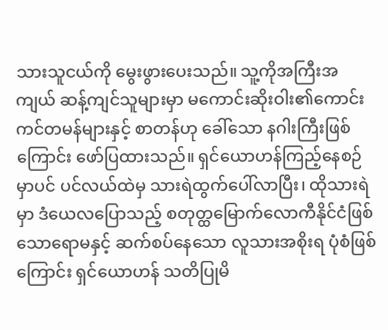သားသူငယ်ကို မွေးဖွားပေးသည်။ သူ့ကိုအကြီးအကျယ် ဆန့်ကျင်သူများမှာ မကောင်းဆိုးဝါး၏ကောင်းကင်တမန်များနှင့် စာတန်ဟု ခေါ်သော နဂါးကြီးဖြစ်ကြောင်း ဖော်ပြထားသည်။ ရှင်ယောဟန်ကြည့်နေစဉ်မှာပင် ပင်လယ်ထဲမှ သားရဲထွက်ပေါ်လာပြီး၊ ထိုသားရဲမှာ ဒံယေလပြောသည့် စတုတ္ထမြောက်လောကီနိုင်ငံဖြစ် သောရောမနှင့် ဆက်စပ်နေသော လူသားအစိုးရ ပုံစံဖြစ်ကြောင်း ရှင်ယောဟန် သတိပြုမိ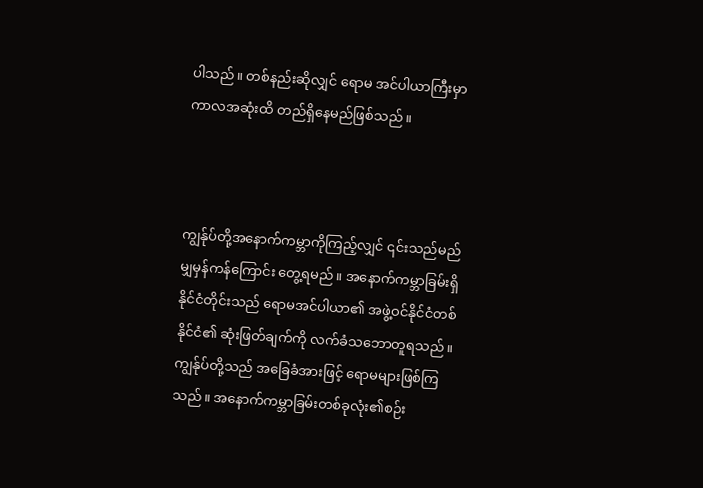ပါသည်။ တစ်နည်းဆိုလျှင် ရောမ အင်ပါယာကြီးမှာ ကာလအဆုံးထိ တည်ရှိနေမည်ဖြစ်သည်။



ကျွန်ုပ်တို့အနောက်ကမ္ဘာကိုကြည့်လျှင် ၎င်းသည်မည်မျှမှန်ကန်ကြောင်း တွေ့ရမည်။ အနောက်ကမ္ဘာခြမ်းရှိနိုင်ငံတိုင်းသည် ရောမအင်ပါယာ၏ အဖွဲ့ဝင်နိုင်ငံတစ်နိုင်ငံ၏ ဆုံးဖြတ်ချက်ကို လက်ခံသဘောတူရသည်။ ကျွန်ုပ်တို့သည် အခြေခံအားဖြင့် ရောမများဖြစ်ကြသည်။ အနောက်ကမ္ဘာခြမ်းတစ်ခုလုံး၏စဉ်း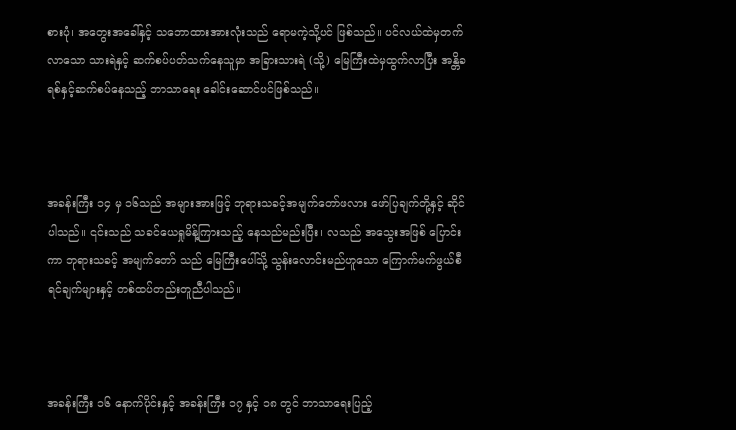စားပုံ၊ အတွေးအခေါ်နှင့် သဘောထားအားလုံးသည် ရောမကဲ့သို့ပင် ဖြစ်သည်။ ပင်လယ်ထဲမှတက်လာသော သားရဲနှင့် ဆက်စပ်ပတ်သက်နေသူမှာ အခြားသားရဲ (သို့) မြေကြီးထဲမှထွက်လာပြီး အန္တိခရစ်နှင့်ဆက်စပ်နေသည့် ဘာသာရေး ခေါင်းဆောင်ပင်ဖြစ်သည်။



အခန်းကြီး ၁၄ မှ ၁၆သည် အများအားဖြင့် ဘုရားသခင့်အမျက်တော်ဖလား ဖော်ပြချက်တို့နှင့် ဆိုင်ပါသည်။ ၎င်းသည် သခင်ယေရှုမိန့်ကြားသည့် နေသည်မည်းပြီး၊ လသည် အသွေးအဖြစ် ပြောင်းကာ ဘုရားသခင့် အမျက်တော် သည် မြေကြီးပေါ်သို့ သွန်းလောင်းမည်ဟူသော ကြောက်မက်ဖွယ်စီရင်ချက်များနှင့် တစ်ထပ်တည်းတူညီပါသည်။



အခန်းကြီး ၁၆ နောက်ပိုင်းနှင့် အခန်းကြီး ၁၇ နှင့် ၁၈ တွင် ဘာသာရေးပြည့်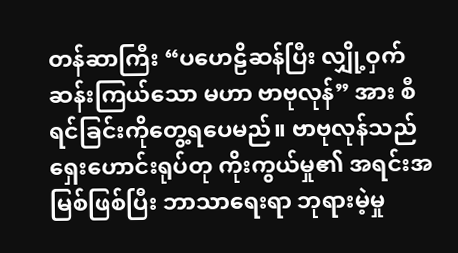တန်ဆာကြီး “ပဟေဠိဆန်ပြီး လျှို့ဝှက်ဆန်းကြယ်သော မဟာ ဗာဗုလုန်” အား စီရင်ခြင်းကိုတွေ့ရပေမည်။ ဗာဗုလုန်သည် ရှေးဟောင်းရုပ်တု ကိုးကွယ်မှု၏ အရင်းအမြစ်ဖြစ်ပြီး ဘာသာရေးရာ ဘုရားမဲ့မှု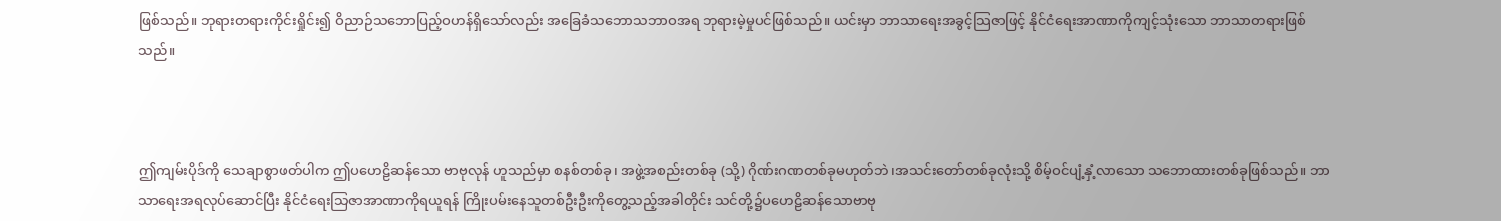ဖြစ်သည်။ ဘုရားတရားကိုင်းရှိုင်း၍ ဝိညာဉ်သဘောပြည့်ဝဟန်ရှိသော်လည်း အခြေခံသဘောသဘာဝအရ ဘုရားမဲ့မှုပင်ဖြစ်သည်။ ယင်းမှာ ဘာသာရေးအခွင့်သြဇာဖြင့် နိုင်ငံရေးအာဏာကိုကျင့်သုံးသော ဘာသာတရားဖြစ်သည်။



ဤကျမ်းပိုဒ်ကို သေချာစွာဖတ်ပါက ဤပဟေဠိဆန်သော ဗာဗုလုန် ဟူသည်မှာ စနစ်တစ်ခု၊ အဖွဲ့အစည်းတစ်ခု (သို့) ဂိုဏ်းဂဏတစ်ခုမဟုတ်ဘဲ၊အသင်းတော်တစ်ခုလုံးသို့ စိမ့်ဝင်ပျံ့နှံ့လာသော သဘောထားတစ်ခုဖြစ်သည်။ ဘာသာရေးအရလုပ်ဆောင်ပြီး နိုင်ငံရေးသြဇာအာဏာကိုရယူရန် ကြိုးပမ်းနေသူတစ်ဦးဦးကိုတွေ့သည့်အခါတိုင်း သင်တို့၌ပဟေဠိဆန်သောဗာဗု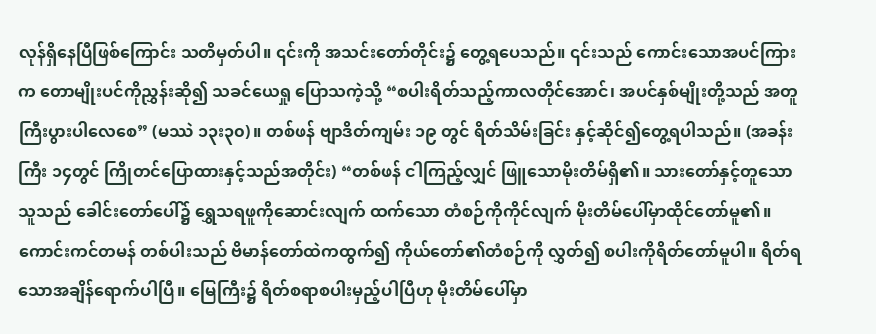လုန်ရှိနေပြီဖြစ်ကြောင်း သတိမှတ်ပါ။ ၎င်းကို အသင်းတော်တိုင်း၌ တွေ့ရပေသည်။ ၎င်းသည် ကောင်းသောအပင်ကြားက တောမျိုးပင်ကိုညွှန်းဆို၍ သခင်ယေရှု ပြောသကဲ့သို့ “စပါးရိတ်သည့်ကာလတိုင်အောင်၊ အပင်နှစ်မျိုးတို့သည် အတူ ကြီးပွားပါလေစေ” (မဿဲ ၁၃း၃၀)။ တစ်ဖန် ဗျာဒိတ်ကျမ်း ၁၉ တွင် ရိတ်သိမ်းခြင်း နှင့်ဆိုင်၍တွေ့ရပါသည်။ (အခန်းကြီး ၁၄တွင် ကြိုတင်ပြောထားနှင့်သည်အတိုင်း) “တစ်ဖန် ငါကြည့်လျှင် ဖြူသောမိုးတိမ်ရှိ၏။ သားတော်နှင့်တူသောသူသည် ခေါင်းတော်ပေါ်၌ ရွှေသရဖူကိုဆောင်းလျက် ထက်သော တံစဉ်ကိုကိုင်လျက် မိုးတိမ်ပေါ်မှာထိုင်တော်မူ၏။ ကောင်းကင်တမန် တစ်ပါးသည် ဗိမာန်တော်ထဲကထွက်၍ ကိုယ်တော်၏တံစဉ်ကို လွှတ်၍ စပါးကိုရိတ်တော်မူပါ။ ရိတ်ရသောအချိန်ရောက်ပါပြီ။ မြေကြီး၌ ရိတ်စရာစပါးမှည့်ပါပြီဟု မိုးတိမ်ပေါ်မှာ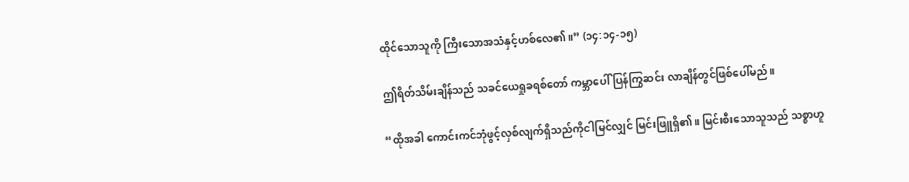ထိုင်သောသူကို ကြီးသောအသံနှင့်ဟစ်လေ၏။” (၁၄:၁၄-၁၅)

ဤရိတ်သိမ်းချိန်သည် သခင်ယေရှုခရစ်တော် ကမ္ဘာပေါ်ပြန်ကြွဆင်း လာချိန်တွင်ဖြစ်ပေါ်မည်။

“ထိုအခါ ကောင်းကင်ဘုံဖွင့်လှစ်လျက်ရှိသည်ကိုငါမြင်လျှင် မြင်းဖြူရှိ၏။ မြင်းစီးသောသူသည် သစ္စာဟူ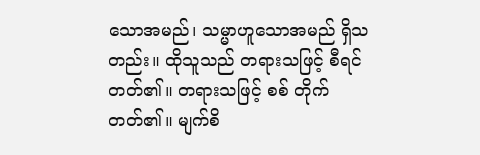သောအမည်၊ သမ္မာဟူသောအမည် ရှိသတည်း။ ထိုသူသည် တရားသဖြင့် စီရင်တတ်၏။ တရားသဖြင့် စစ် တိုက်တတ်၏။ မျက်စိ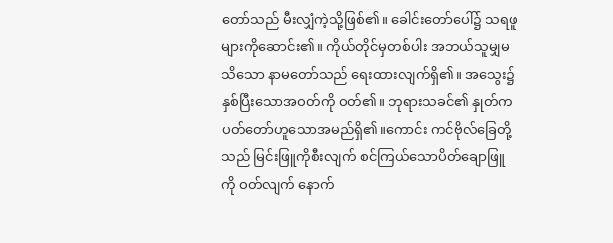တော်သည် မီးလျှံကဲ့သို့ဖြစ်၏။ ခေါင်းတော်ပေါ်၌ သရဖူများကိုဆောင်း၏။ ကိုယ်တိုင်မှတစ်ပါး အဘယ်သူမျှမသိသော နာမတော်သည် ရေးထားလျက်ရှိ၏။ အသွေး၌ နှစ်ပြီးသောအဝတ်ကို ဝတ်၏။ ဘုရားသခင်၏ နှုတ်ကပတ်တော်ဟူသောအမည်ရှိ၏။ကောင်း ကင်ဗိုလ်ခြေတို့သည် မြင်းဖြူကိုစီးလျက် စင်ကြယ်သောပိတ်ချောဖြူကို ဝတ်လျက် နောက်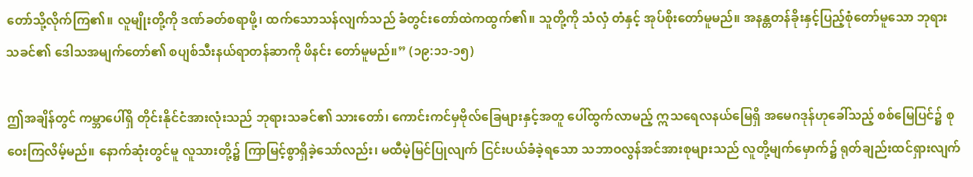တော်သို့လိုက်ကြ၏။ လူမျိုးတို့ကို ဒဏ်ခတ်စရာဖို့၊ ထက်သောသန်လျက်သည် ခံတွင်းတော်ထဲကထွက်၏။ သူတို့ကို သံလှံ တံနှင့် အုပ်စိုးတော်မူမည်။ အနန္တတန်ခိုးနှင့်ပြည့်စုံတော်မူသော ဘုရား သခင်၏ ဒေါသအမျက်တော်၏ စပျစ်သီးနယ်ရာတန်ဆာကို ဖိနင်း တော်မူမည်။” (၁၉:၁၁-၁၅)

ဤအချိန်တွင် ကမ္ဘာပေါ်ရှိ တိုင်းနိုင်ငံအားလုံးသည် ဘုရားသခင်၏ သားတော်၊ ကောင်းကင်မှဗိုလ်ခြေများနှင့်အတူ ပေါ်ထွက်လာမည့် ဣသရေလနယ်မြေရှိ အမေဂဒုန်ဟုခေါ်သည့် စစ်မြေပြင်၌ စုဝေးကြလိမ့်မည်။ နောက်ဆုံးတွင်မူ လူသားတို့၌ ကြာမြင့်စွာရှိခဲ့သော်လည်း၊ မထီမဲ့မြင်ပြုလျက် ငြင်းပယ်ခံခဲ့ရသော သဘာဝလွန်အင်အားစုများသည် လူတို့မျက်မှောက်၌ ရုတ်ချည်းထင်ရှားလျက်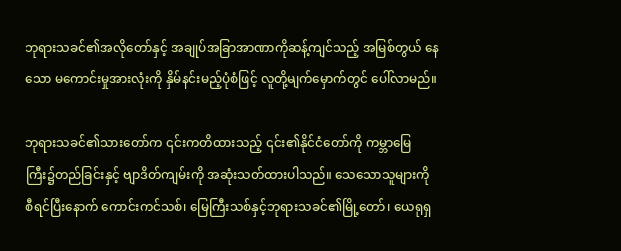ဘုရားသခင်၏အလိုတော်နှင့် အချုပ်အခြာအာဏာကိုဆန့်ကျင်သည့် အမြစ်တွယ် နေသော မကောင်းမှုအားလုံးကို နှိမ်နင်းမည့်ပုံစံဖြင့် လူတို့မျက်မှောက်တွင် ပေါ်လာမည်။

ဘုရားသခင်၏သားတော်က ၎င်းကတိထားသည့် ၎င်း၏နိုင်ငံတော်ကို ကမ္ဘာမြေကြီး၌တည်ခြင်းနှင့် ဗျာဒိတ်ကျမ်းကို အဆုံးသတ်ထားပါသည်။ သေသောသူများကို စီရင်ပြီးနောက် ကောင်းကင်သစ်၊ မြေကြီးသစ်နှင့်ဘုရားသခင်၏မြို့တော်၊ ယေရုရှ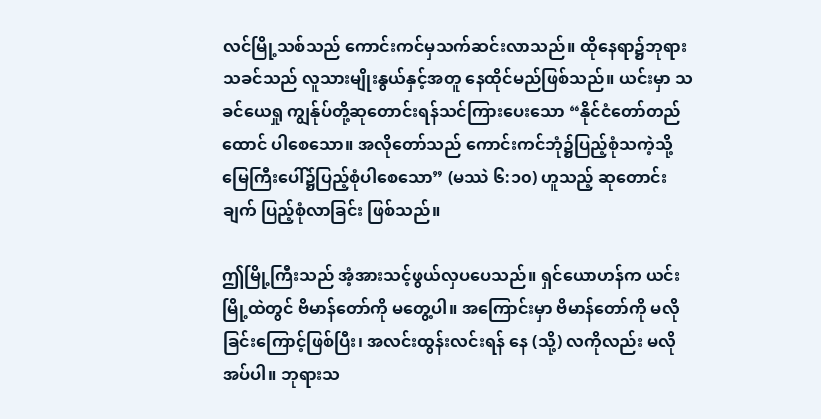လင်မြို့သစ်သည် ကောင်းကင်မှသက်ဆင်းလာသည်။ ထိုနေရာ၌ဘုရားသခင်သည် လူသားမျိုးနွယ်နှင့်အတူ နေထိုင်မည်ဖြစ်သည်။ ယင်းမှာ သခင်ယေရှု ကျွန်ုပ်တို့ဆုတောင်းရန်သင်ကြားပေးသော “နိုင်ငံတော်တည်ထောင် ပါစေသော။ အလိုတော်သည် ကောင်းကင်ဘုံ၌ပြည့်စုံသကဲ့သို့ မြေကြီးပေါ်၌ပြည့်စုံပါစေသော” (မဿဲ ၆:၁၀) ဟူသည့် ဆုတောင်းချက် ပြည့်စုံလာခြင်း ဖြစ်သည်။

ဤမြို့ကြီးသည် အံ့အားသင့်ဖွယ်လှပပေသည်။ ရှင်ယောဟန်က ယင်း မြို့ထဲတွင် ဗိမာန်တော်ကို မတွေ့ပါ။ အကြောင်းမှာ ဗိမာန်တော်ကို မလို ခြင်းကြောင့်ဖြစ်ပြီး၊ အလင်းထွန်းလင်းရန် နေ (သို့) လကိုလည်း မလိုအပ်ပါ။ ဘုရားသ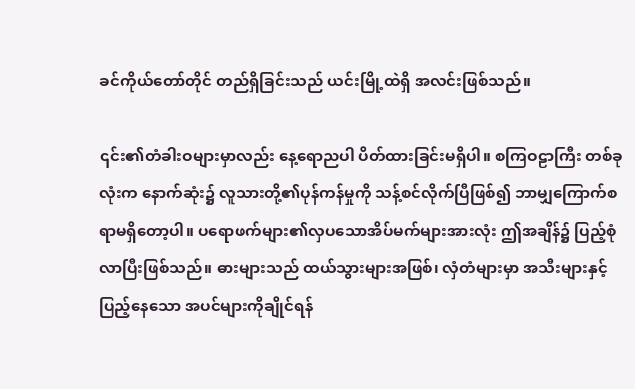ခင်ကိုယ်တော်တိုင် တည်ရှိခြင်းသည် ယင်းမြို့ထဲရှိ အလင်းဖြစ်သည်။

၎င်း၏တံခါးဝများမှာလည်း နေ့ရောညပါ ပိတ်ထားခြင်းမရှိပါ။ စကြဝဠာကြီး တစ်ခုလုံးက နောက်ဆုံး၌ လူသားတို့၏ပုန်ကန်မှုကို သန့်စင်လိုက်ပြီဖြစ်၍ ဘာမျှကြောက်စရာမရှိတော့ပါ။ ပရောဖက်များ၏လှပသောအိပ်မက်များအားလုံး ဤအချိန်၌ ပြည့်စုံလာပြီးဖြစ်သည်။ ဓားများသည် ထယ်သွားများအဖြစ်၊ လှံတံများမှာ အသီးများနှင့်ပြည့်နေသော အပင်များကိုချိုင်ရန်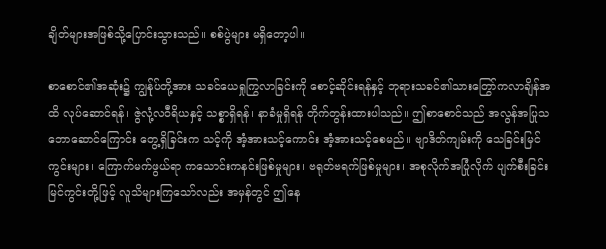ချိတ်များအဖြစ်သို့ပြောင်းသွားသည်။ စစ်ပွဲများ မရှိတော့ပါ။

စာစောင်၏အဆုံး၌ ကျွန်ုပ်တို့အား သခင်ယေရှုကြွလာခြင်းကို စောင့်ဆိုင်းရန်နှင့် ဘုရားသခင်၏သားတြွော်ကလာချိန်အထိ လုပ်ဆောင်ရန်၊ ဇွဲလုံ့လဝီရိယနှင့် သစ္စာရှိရန်၊ နာခံမှုရှိရန် တိုက်တွန်းထားပါသည်။ ဤစာစောင်သည် အလွန်အပြုသဘောဆောင်ကြောင်း တွေ့ရှိခြင်းက သင့်ကို အံ့အားသင့်ကောင်း အံ့အားသင့်စေမည်။ ဗျာဒိတ်ကျမ်းကို သေခြင်းမြင်ကွင်းများ၊ ကြောက်မက်ဖွယ်ရာ ကသောင်းကနင်းဖြစ်မှုများ၊ ဗရုတ်ဗရက်ဖြစ်မှုများ၊ အစုလိုက်အပြုံလိုက် ပျက်စီးခြင်းမြင်ကွင်းတို့ဖြင့် လူသိများကြသော်လည်း အမှန်တွင် ဤနေ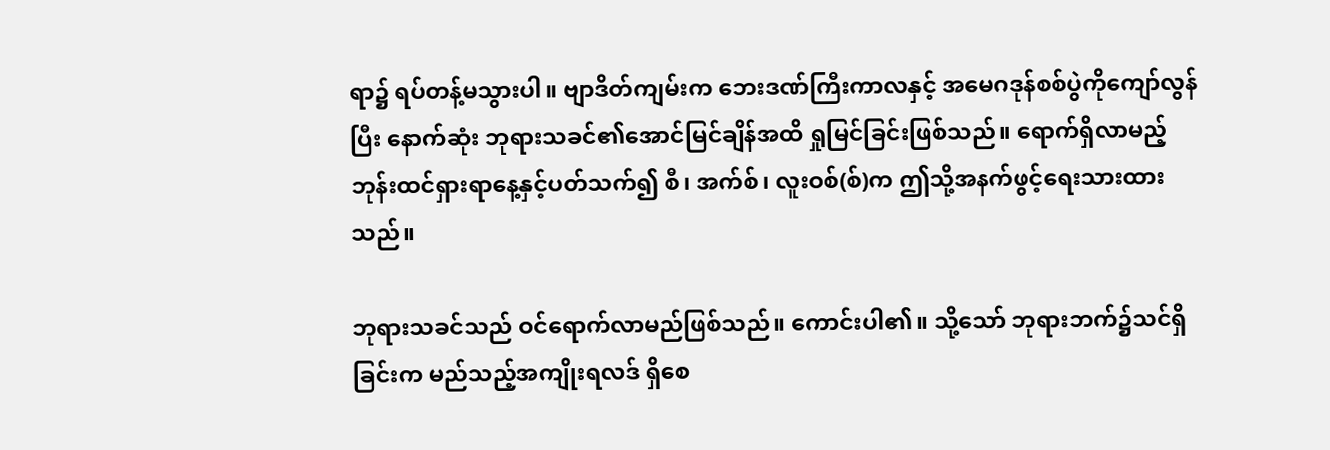ရာ၌ ရပ်တန့်မသွားပါ။ ဗျာဒိတ်ကျမ်းက ဘေးဒဏ်ကြီးကာလနှင့် အမေဂဒုန်စစ်ပွဲကိုကျော်လွန်ပြီး နောက်ဆုံး ဘုရားသခင်၏အောင်မြင်ချိန်အထိ ရှုမြင်ခြင်းဖြစ်သည်။ ရောက်ရှိလာမည့် ဘုန်းထင်ရှားရာနေ့နှင့်ပတ်သက်၍ စီ၊ အက်စ်၊ လူးဝစ်(စ်)က ဤသို့အနက်ဖွင့်ရေးသားထားသည်။

ဘုရားသခင်သည် ဝင်ရောက်လာမည်ဖြစ်သည်။ ကောင်းပါ၏။ သို့သော် ဘုရားဘက်၌သင်ရှိခြင်းက မည်သည့်အကျိုးရလဒ် ရှိစေ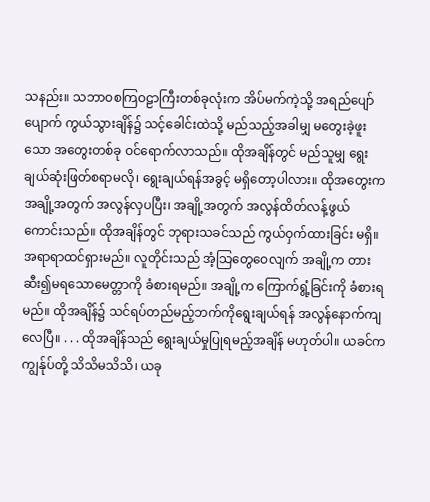သနည်း။ သဘာဝစကြဝဠာကြီးတစ်ခုလုံးက အိပ်မက်ကဲ့သို့ အရည်ပျော်ပျောက် ကွယ်သွားချိန်၌ သင့်ခေါင်းထဲသို့ မည်သည့်အခါမျှ မတွေးခဲ့ဖူးသော အတွေးတစ်ခု ဝင်ရောက်လာသည်။ ထိုအချိန်တွင် မည်သူမျှ ရွေးချယ်ဆုံးဖြတ်စရာမလို၊ ရွေးချယ်ရန်အခွင့် မရှိတော့ပါလား။ ထိုအတွေးက အချို့အတွက် အလွန်လှပပြီး၊ အချို့အတွက် အလွန်ထိတ်လန့်ဖွယ် ကောင်းသည်။ ထိုအချိန်တွင် ဘုရားသခင်သည် ကွယ်ဝှက်ထားခြင်း မရှိ။ အရာရာထင်ရှားမည်။ လူတိုင်းသည် အံ့သြတွေဝေလျက် အချို့က တားဆီး၍မရသောမေတ္တာကို ခံစားရမည်။ အချို့က ကြောက်ရွံ့ခြင်းကို ခံစားရမည်။ ထိုအချိန်၌ သင်ရပ်တည်မည့်ဘက်ကိုရွေးချယ်ရန် အလွန်နောက်ကျလေပြီ။ . . . ထိုအချိန်သည် ရွေးချယ်မှုပြုရမည့်အချိန် မဟုတ်ပါ။ ယခင်က ကျွန်ုပ်တို့ သိသိမသိသိ၊ ယခု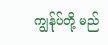ကျွန်ုပ်တို့ မည်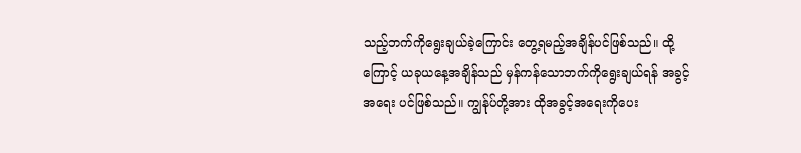သည့်ဘက်ကိုရွေးချယ်ခဲ့ကြောင်း တွေ့ရမည့်အချိန်ပင်ဖြစ်သည်။ ထို့ကြောင့် ယခုယနေ့အချိန်သည် မှန်ကန်သောဘက်ကိုရွေးချယ်ရန် အခွင့်အရေး ပင်ဖြစ်သည်။ ကျွန်ုပ်တို့အား ထိုအခွင့်အရေးကိုပေး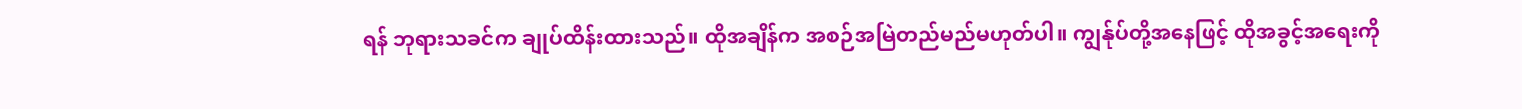ရန် ဘုရားသခင်က ချုပ်ထိန်းထားသည်။ ထိုအချိန်က အစဉ်အမြဲတည်မည်မဟုတ်ပါ။ ကျွန်ုပ်တို့အနေဖြင့် ထိုအခွင့်အရေးကို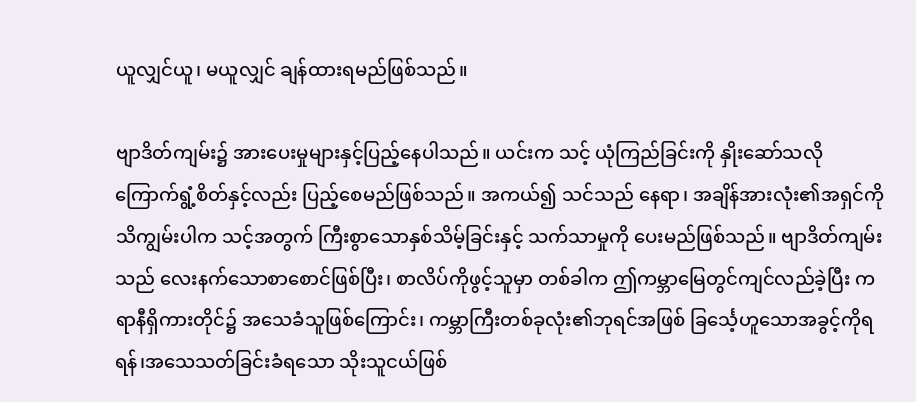ယူလျှင်ယူ၊ မယူလျှင် ချန်ထားရမည်ဖြစ်သည်။

ဗျာဒိတ်ကျမ်း၌ အားပေးမှုများနှင့်ပြည့်နေပါသည်။ ယင်းက သင့် ယုံကြည်ခြင်းကို နှိုးဆော်သလို ကြောက်ရွံ့စိတ်နှင့်လည်း ပြည့်စေမည်ဖြစ်သည်။ အကယ်၍ သင်သည် နေရာ၊ အချိန်အားလုံး၏အရှင်ကို သိကျွမ်းပါက သင့်အတွက် ကြီးစွာသောနှစ်သိမ့်ခြင်းနှင့် သက်သာမှုကို ပေးမည်ဖြစ်သည်။ ဗျာဒိတ်ကျမ်းသည် လေးနက်သောစာစောင်ဖြစ်ပြီး၊ စာလိပ်ကိုဖွင့်သူမှာ တစ်ခါက ဤကမ္ဘာမြေတွင်ကျင်လည်ခဲ့ပြီး ကရာနီရှိကားတိုင်၌ အသေခံသူဖြစ်ကြောင်း၊ ကမ္ဘာကြီးတစ်ခုလုံး၏ဘုရင်အဖြစ် ခြင်္သေ့ဟူသောအခွင့်ကိုရရန်၊အသေသတ်ခြင်းခံရသော သိုးသူငယ်ဖြစ်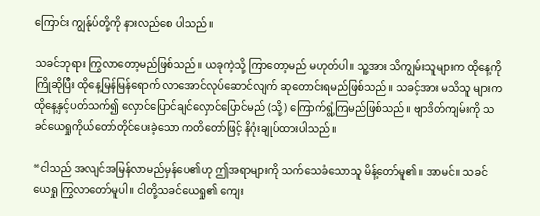ကြောင်း ကျွန်ုပ်တို့ကို နားလည်စေ ပါသည်။

သခင်ဘုရား ကြွလာတော့မည်ဖြစ်သည်။ ယခုကဲ့သို့ ကြာတော့မည် မဟုတ်ပါ။ သူ့အား သိကျွမ်းသူများက ထိုနေ့ကိုကြိုဆိုပြီး ထိုနေ့မြန်မြန်ရောက် လာအောင်လုပ်ဆောင်လျက် ဆုတောင်းရမည်ဖြစ်သည်။ သခင့်အား မသိသူ များက ထိုနေ့နှင့်ပတ်သက်၍ လှောင်ပြောင်ချင်လှောင်ပြောင်မည် (သို့) ကြောက်ရွံ့ကြမည်ဖြစ်သည်။ ဗျာဒိတ်ကျမ်းကို သခင်ယေရှုကိုယ်တော်တိုင်ပေးခဲ့သော ကတိတော်ဖြင့် နိဂုံးချုပ်ထားပါသည်။

“ငါသည် အလျင်အမြန်လာမည်မှန်ပေ၏ဟု ဤအရာများကို သက်သေခံသောသူ မိန့်တော်မူ၏။ အာမင်။ သခင်ယေရှု ကြွလာတော်မူပါ။ ငါတို့သခင်ယေရှု၏ ကျေး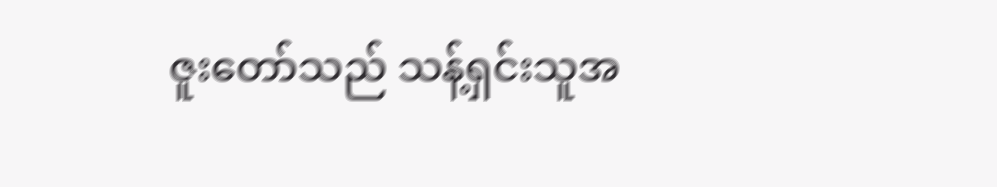ဇူးတော်သည် သန့်ရှင်းသူအ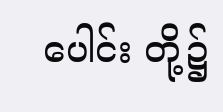ပေါင်း တို့၌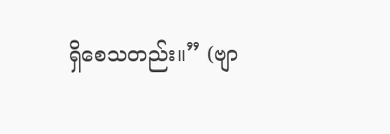ရှိစေသတည်း။” (ဗျာ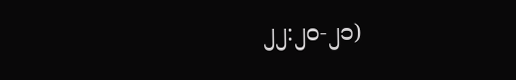၂၂:၂၀-၂၁)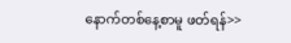နောက်တစ်နေ့စာမူ ဖတ်ရန်>>